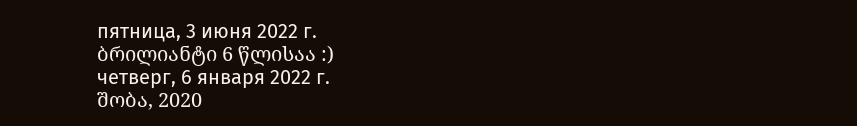пятница, 3 июня 2022 г.
ბრილიანტი 6 წლისაა :)
четверг, 6 января 2022 г.
შობა, 2020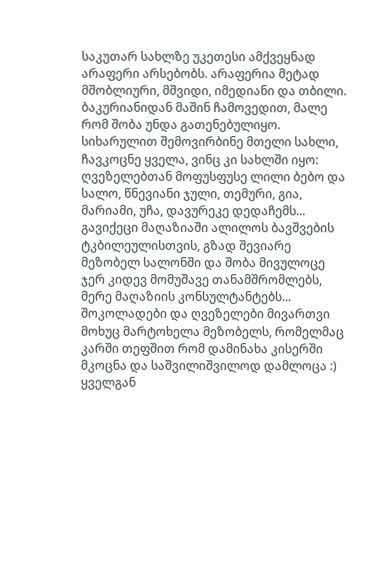საკუთარ სახლზე უკეთესი ამქვეყნად არაფერი არსებობს. არაფერია მეტად მშობლიური, მშვიდი, იმედიანი და თბილი. ბაკურიანიდან მაშინ ჩამოვედით, მალე რომ შობა უნდა გათენებულიყო. სიხარულით შემოვირბინე მთელი სახლი, ჩავკოცნე ყველა, ვინც კი სახლში იყო: ღვეზელებთან მოფუსფუსე ლილი ბებო და სალო, წნევიანი ჯული, თემური, გია, მარიამი, უჩა, დავურეკე დედაჩემს... გავიქეცი მაღაზიაში ალილოს ბავშვების ტკბილეულისთვის, გზად შევიარე მეზობელ სალონში და შობა მივულოცე ჯერ კიდევ მომუშავე თანამშრომლებს, მერე მაღაზიის კონსულტანტებს... შოკოლადები და ღვეზელები მივართვი მოხუც მარტოხელა მეზობელს, რომელმაც კარში თეფშით რომ დამინახა კისერში მკოცნა და საშვილიშვილოდ დამლოცა :) ყველგან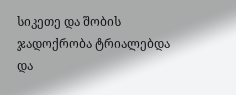სიკეთე და შობის ჯადოქრობა ტრიალებდა და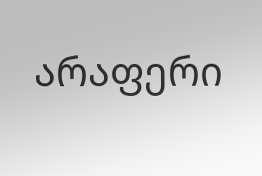არაფერი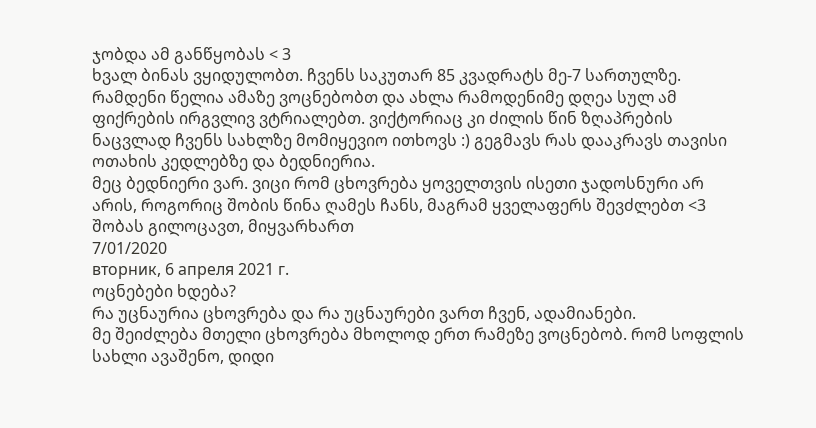ჯობდა ამ განწყობას < 3
ხვალ ბინას ვყიდულობთ. ჩვენს საკუთარ 85 კვადრატს მე-7 სართულზე. რამდენი წელია ამაზე ვოცნებობთ და ახლა რამოდენიმე დღეა სულ ამ ფიქრების ირგვლივ ვტრიალებთ. ვიქტორიაც კი ძილის წინ ზღაპრების ნაცვლად ჩვენს სახლზე მომიყევიო ითხოვს :) გეგმავს რას დააკრავს თავისი ოთახის კედლებზე და ბედნიერია.
მეც ბედნიერი ვარ. ვიცი რომ ცხოვრება ყოველთვის ისეთი ჯადოსნური არ არის, როგორიც შობის წინა ღამეს ჩანს, მაგრამ ყველაფერს შევძლებთ <3
შობას გილოცავთ, მიყვარხართ
7/01/2020
вторник, 6 апреля 2021 г.
ოცნებები ხდება?
რა უცნაურია ცხოვრება და რა უცნაურები ვართ ჩვენ, ადამიანები.
მე შეიძლება მთელი ცხოვრება მხოლოდ ერთ რამეზე ვოცნებობ. რომ სოფლის სახლი ავაშენო, დიდი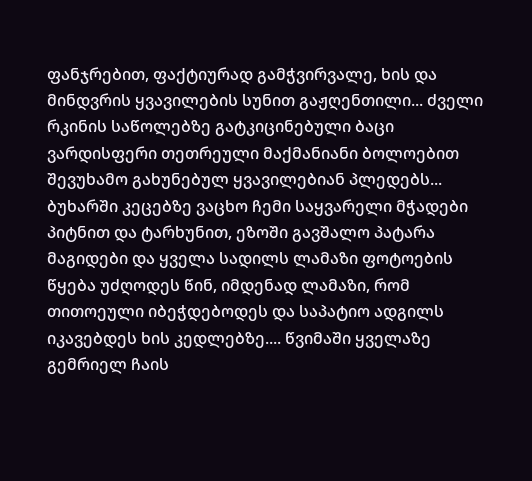ფანჯრებით, ფაქტიურად გამჭვირვალე, ხის და მინდვრის ყვავილების სუნით გაჟღენთილი... ძველი რკინის საწოლებზე გატკიცინებული ბაცი ვარდისფერი თეთრეული მაქმანიანი ბოლოებით შევუხამო გახუნებულ ყვავილებიან პლედებს... ბუხარში კეცებზე ვაცხო ჩემი საყვარელი მჭადები პიტნით და ტარხუნით, ეზოში გავშალო პატარა მაგიდები და ყველა სადილს ლამაზი ფოტოების წყება უძღოდეს წინ, იმდენად ლამაზი, რომ თითოეული იბეჭდებოდეს და საპატიო ადგილს იკავებდეს ხის კედლებზე.... წვიმაში ყველაზე გემრიელ ჩაის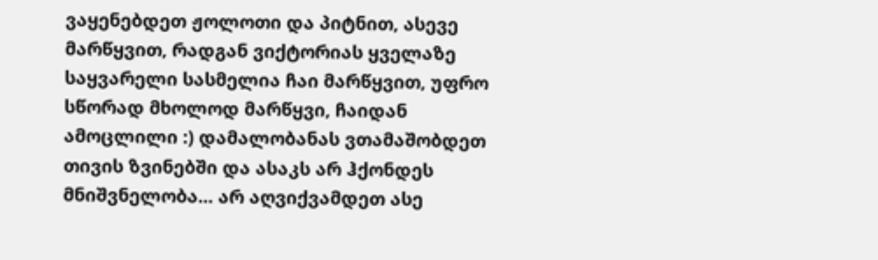ვაყენებდეთ ჟოლოთი და პიტნით, ასევე მარწყვით, რადგან ვიქტორიას ყველაზე საყვარელი სასმელია ჩაი მარწყვით, უფრო სწორად მხოლოდ მარწყვი, ჩაიდან ამოცლილი :) დამალობანას ვთამაშობდეთ თივის ზვინებში და ასაკს არ ჰქონდეს მნიშვნელობა... არ აღვიქვამდეთ ასე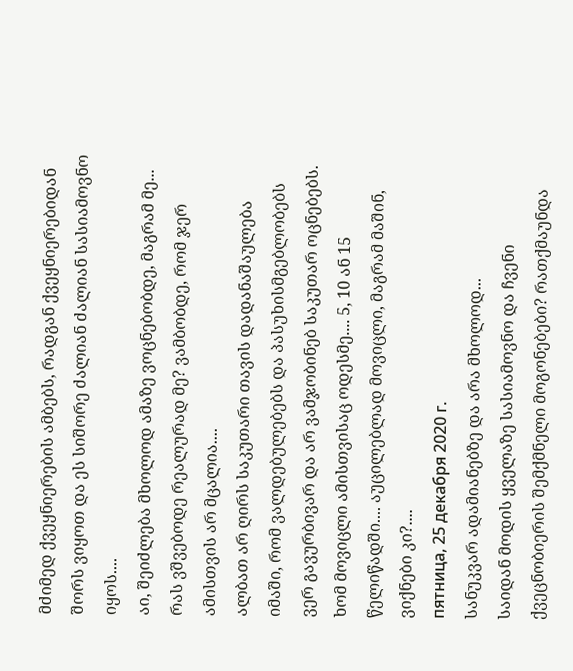მძიმედ ქვეყნიერების ამბებს, რადგან ქვეყნიერებიდან შორს ვიყოთ და ეს სიშორე ძალიან ძალიან სასიამოვნო იყოს....
აი, შეიძლება მხოლოდ ამაზე ვოცნებობდე, მაგრამ მე... რას ვშვებოდე რეალურად მე? ვამბობდე, რომ ჯერ ამისთვის არ მცალია....
ალბათ არ ღირს საკუთარი თავის დადანაშაულება იმაში, რომ ვალდებულებებს და პასუხისმგებლობებს ვერ გავურბივარ და არ ვამჯობინებ საკუთარ ოცნებებს. ხომ მოვიცლი ამისთვისაც ოდესმე.... 5, 10 ან 15 წელიწადში.... აუცილებლად მოვიცლი, მაგრამ მაშინ, ვიქნები კი?....
пятница, 25 декабря 2020 г.
სანუკვარ ადამიანებზე და არა მხოლოდ...
საიდან მოდის ყველაზე სასიამოვნო და ჩვენი ქვეცნობიერის შემქმნელი მოგონებები? რათქმაუნდა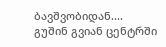ბავშვობიდან....
გუშინ გვიან ცენტრში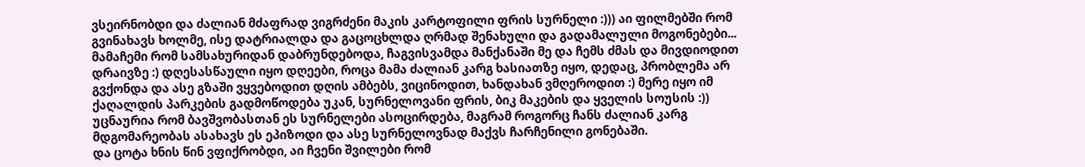ვსეირნობდი და ძალიან მძაფრად ვიგრძენი მაკის კარტოფილი ფრის სურნელი :))) აი ფილმებში რომ გვინახავს ხოლმე, ისე დატრიალდა და გაცოცხლდა ღრმად შენახული და გადამალული მოგონებები... მამაჩემი რომ სამსახურიდან დაბრუნდებოდა, ჩაგვისვამდა მანქანაში მე და ჩემს ძმას და მივდიოდით დრაივზე :) დღესასწაული იყო დღეები, როცა მამა ძალიან კარგ ხასიათზე იყო, დედაც, პრობლემა არ გვქონდა და ასე გზაში ვყვებოდით დღის ამბებს, ვიცინოდით, ხანდახან ვმღეროდით :) მერე იყო იმ ქაღალდის პარკების გადმოწოდება უკან, სურნელოვანი ფრის, ბიკ მაკების და ყველის სოუსის :)) უცნაურია რომ ბავშვობასთან ეს სურნელები ასოცირდება, მაგრამ როგორც ჩანს ძალიან კარგ მდგომარეობას ასახავს ეს ეპიზოდი და ასე სურნელოვნად მაქვს ჩარჩენილი გონებაში.
და ცოტა ხნის წინ ვფიქრობდი, აი ჩვენი შვილები რომ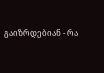გაიზრდებიან - რა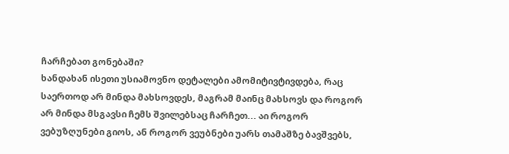ჩარჩებათ გონებაში?
ხანდახან ისეთი უსიამოვნო დეტალები ამომიტივტივდება, რაც საერთოდ არ მინდა მახსოვდეს, მაგრამ მაინც მახსოვს და როგორ არ მინდა მსგავსი ჩემს შვილებსაც ჩარჩეთ... აი როგორ ვებუზღუნები გიოს, ან როგორ ვეუბნები უარს თამაშზე ბავშვებს,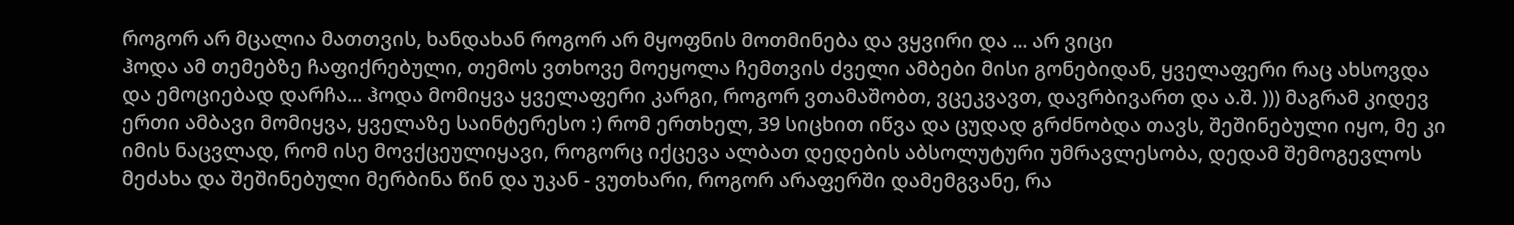როგორ არ მცალია მათთვის, ხანდახან როგორ არ მყოფნის მოთმინება და ვყვირი და ... არ ვიცი
ჰოდა ამ თემებზე ჩაფიქრებული, თემოს ვთხოვე მოეყოლა ჩემთვის ძველი ამბები მისი გონებიდან, ყველაფერი რაც ახსოვდა და ემოციებად დარჩა... ჰოდა მომიყვა ყველაფერი კარგი, როგორ ვთამაშობთ, ვცეკვავთ, დავრბივართ და ა.შ. ))) მაგრამ კიდევ ერთი ამბავი მომიყვა, ყველაზე საინტერესო :) რომ ერთხელ, 39 სიცხით იწვა და ცუდად გრძნობდა თავს, შეშინებული იყო, მე კი იმის ნაცვლად, რომ ისე მოვქცეულიყავი, როგორც იქცევა ალბათ დედების აბსოლუტური უმრავლესობა, დედამ შემოგევლოს მეძახა და შეშინებული მერბინა წინ და უკან - ვუთხარი, როგორ არაფერში დამემგვანე, რა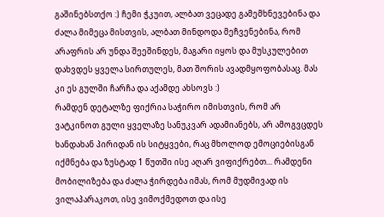გაშინებსთქო :) ჩემი ჭკუით, ალბათ ვეცადე გამემხნევებინა და ძალა მიმეცა მისთვის, ალბათ მინდოდა მეჩვენებინა, რომ არაფრის არ უნდა შეეშინდეს, მაგარი იყოს და მუსკულებით დახვდეს ყველა სირთულეს, მათ შორის ავადმყოფობასაც. მას კი ეს გულში ჩარჩა და აქამდე ახსოვს :)
რამდენ დეტალზე ფიქრია საჭირო იმისთვის, რომ არ ვატკინოთ გული ყველაზე სანუკვარ ადამიანებს, არ ამოგვცდეს ხანდახან პირიდან ის სიტყვები, რაც მხოლოდ ემოციებისგან იქმნება და ზუსტად 1 წუთში ისე აღარ ვიფიქრებთ... რამდენი მობილიზება და ძალა ჭირდება იმას, რომ მუდმივად ის ვილაპარაკოთ, ისე ვიმოქმედოთ და ისე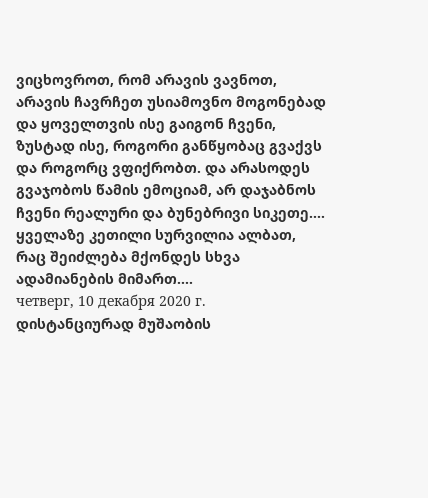ვიცხოვროთ, რომ არავის ვავნოთ, არავის ჩავრჩეთ უსიამოვნო მოგონებად და ყოველთვის ისე გაიგონ ჩვენი, ზუსტად ისე, როგორი განწყობაც გვაქვს და როგორც ვფიქრობთ. და არასოდეს გვაჯობოს წამის ემოციამ, არ დაჯაბნოს ჩვენი რეალური და ბუნებრივი სიკეთე....
ყველაზე კეთილი სურვილია ალბათ, რაც შეიძლება მქონდეს სხვა ადამიანების მიმართ....
четверг, 10 декабря 2020 г.
დისტანციურად მუშაობის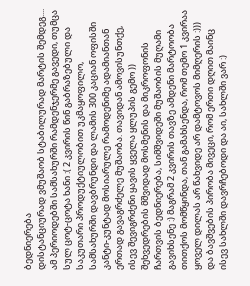ბედნიერება
დისტანციურად ვმუშაობ სტაბილურად მარტის შემდეგ.... ამ პერიოდებში სამსახურში რამდენჯერმე გავედი, თუმცა სულ ცოტ-ცოტა ხანი :( 2 კვირის წინ გაბრაზებული და საკუთარი პროდუქტიულობით უკმაყოფილო, სამსახურში დავბრუნდი და ლამის 300 კაციან ოფისში კანტი-კუნტად მოსიარულე რამოდენიმე ადამიანთან ერთად გავაგრძელე მუშაობა. თავიდან ამოვისუნთქე, ისევ შევიგრძენი ყავის ყველა ყლუპის გემო )) შეხვედრების მშვიდად მოსმენის და მიკროფონის ჩართვის ბედნიერება, სიმშვიდეში მუშაობის მუღამი გავიხსენე :) მაგრამ 2 კვირის თავზე ამდენი მარტოობა თითქოს მომწყინდა, თან გამახსენდა, რომ თემო 1 კვირაა ყოველ დილას არ წახვიდე არ დამტოვოს მიმღერის :))) და ბავშვების პირობა მივეცი, რომ ერთი დღით მაინც ისევ სახლში დავრჩებოდი და აი, სახლში ვარ :)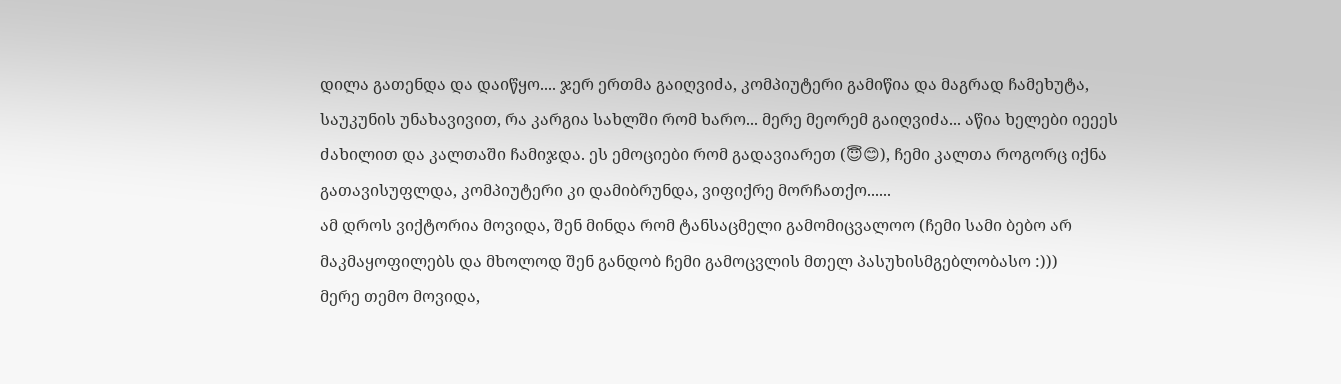დილა გათენდა და დაიწყო.... ჯერ ერთმა გაიღვიძა, კომპიუტერი გამიწია და მაგრად ჩამეხუტა, საუკუნის უნახავივით, რა კარგია სახლში რომ ხარო... მერე მეორემ გაიღვიძა... აწია ხელები იეეეს ძახილით და კალთაში ჩამიჯდა. ეს ემოციები რომ გადავიარეთ (😇😊), ჩემი კალთა როგორც იქნა გათავისუფლდა, კომპიუტერი კი დამიბრუნდა, ვიფიქრე მორჩათქო......
ამ დროს ვიქტორია მოვიდა, შენ მინდა რომ ტანსაცმელი გამომიცვალოო (ჩემი სამი ბებო არ მაკმაყოფილებს და მხოლოდ შენ განდობ ჩემი გამოცვლის მთელ პასუხისმგებლობასო :)))
მერე თემო მოვიდა,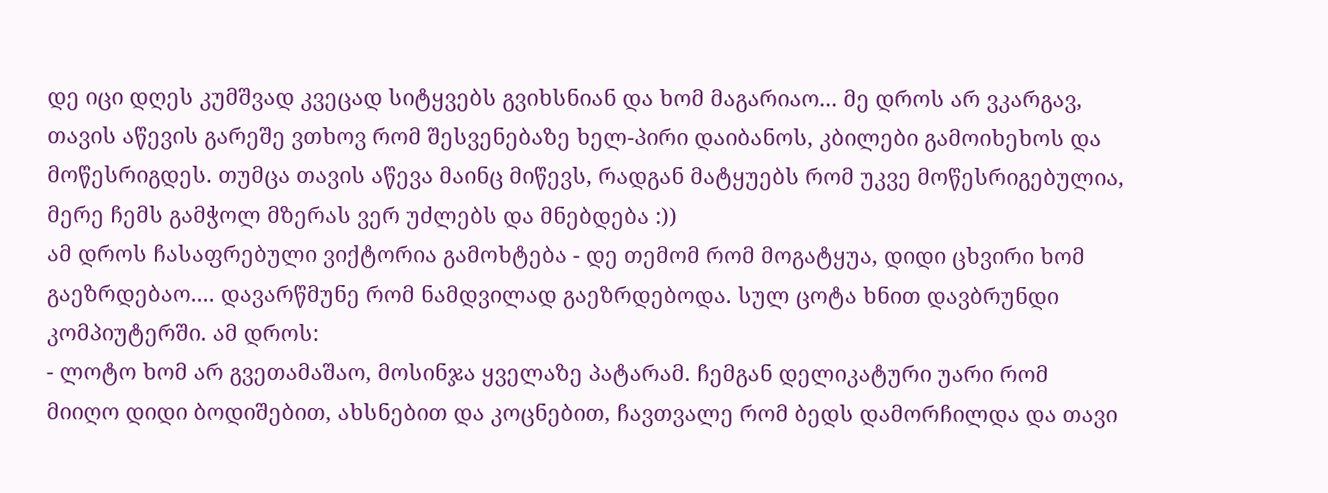დე იცი დღეს კუმშვად კვეცად სიტყვებს გვიხსნიან და ხომ მაგარიაო... მე დროს არ ვკარგავ, თავის აწევის გარეშე ვთხოვ რომ შესვენებაზე ხელ-პირი დაიბანოს, კბილები გამოიხეხოს და მოწესრიგდეს. თუმცა თავის აწევა მაინც მიწევს, რადგან მატყუებს რომ უკვე მოწესრიგებულია, მერე ჩემს გამჭოლ მზერას ვერ უძლებს და მნებდება :))
ამ დროს ჩასაფრებული ვიქტორია გამოხტება - დე თემომ რომ მოგატყუა, დიდი ცხვირი ხომ გაეზრდებაო.... დავარწმუნე რომ ნამდვილად გაეზრდებოდა. სულ ცოტა ხნით დავბრუნდი კომპიუტერში. ამ დროს:
- ლოტო ხომ არ გვეთამაშაო, მოსინჯა ყველაზე პატარამ. ჩემგან დელიკატური უარი რომ მიიღო დიდი ბოდიშებით, ახსნებით და კოცნებით, ჩავთვალე რომ ბედს დამორჩილდა და თავი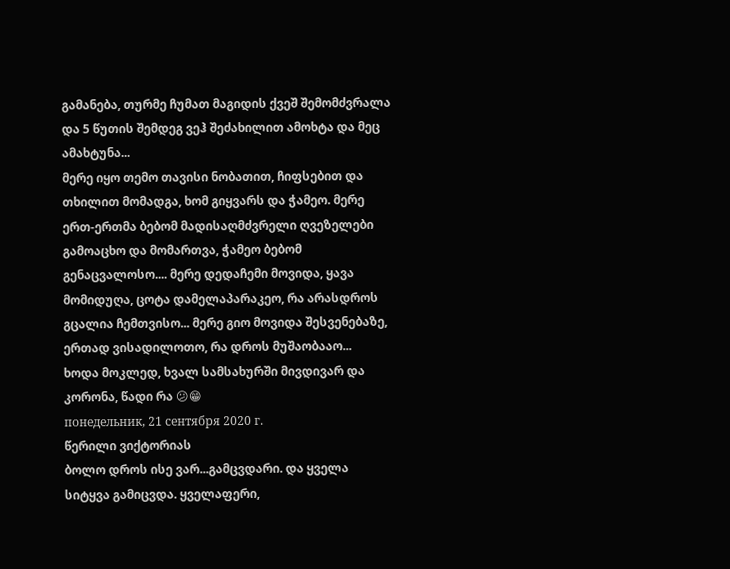გამანება, თურმე ჩუმათ მაგიდის ქვეშ შემომძვრალა და 5 წუთის შემდეგ ვეჰ შეძახილით ამოხტა და მეც ამახტუნა...
მერე იყო თემო თავისი ნობათით, ჩიფსებით და თხილით მომადგა, ხომ გიყვარს და ჭამეო. მერე ერთ-ერთმა ბებომ მადისაღმძვრელი ღვეზელები გამოაცხო და მომართვა, ჭამეო ბებომ გენაცვალოსო.... მერე დედაჩემი მოვიდა, ყავა მომიდუღა, ცოტა დამელაპარაკეო, რა არასდროს გცალია ჩემთვისო... მერე გიო მოვიდა შესვენებაზე, ერთად ვისადილოთო, რა დროს მუშაობააო...
ხოდა მოკლედ, ხვალ სამსახურში მივდივარ და კორონა, წადი რა 😕😁
понедельник, 21 сентября 2020 г.
წერილი ვიქტორიას
ბოლო დროს ისე ვარ...გამცვდარი. და ყველა სიტყვა გამიცვდა. ყველაფერი,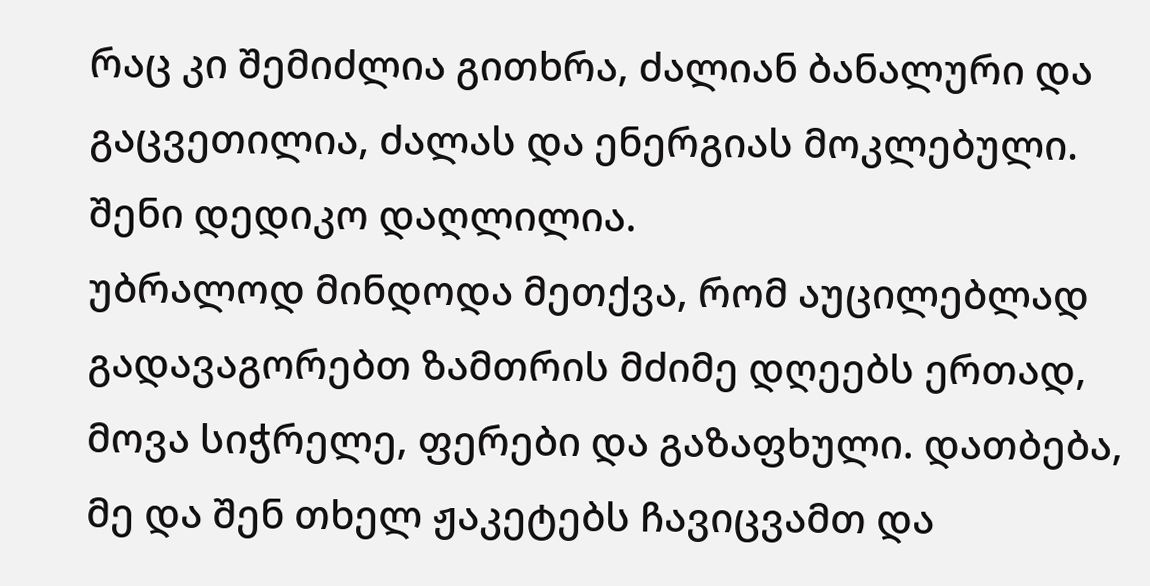რაც კი შემიძლია გითხრა, ძალიან ბანალური და გაცვეთილია, ძალას და ენერგიას მოკლებული. შენი დედიკო დაღლილია.
უბრალოდ მინდოდა მეთქვა, რომ აუცილებლად გადავაგორებთ ზამთრის მძიმე დღეებს ერთად, მოვა სიჭრელე, ფერები და გაზაფხული. დათბება, მე და შენ თხელ ჟაკეტებს ჩავიცვამთ და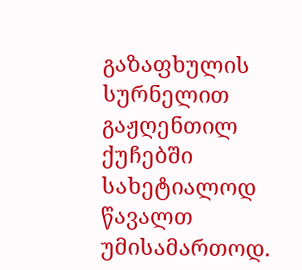გაზაფხულის სურნელით გაჟღენთილ ქუჩებში სახეტიალოდ წავალთ უმისამართოდ.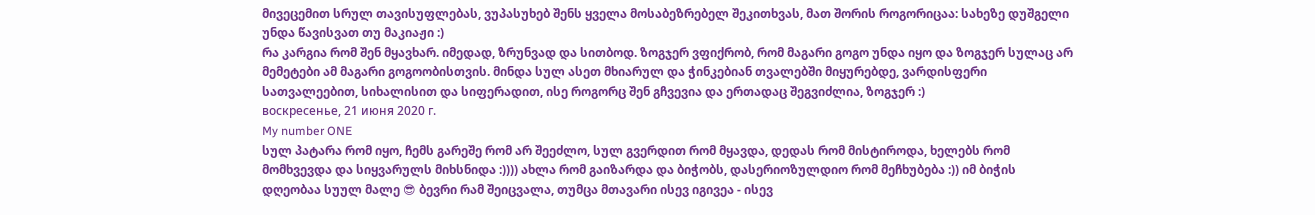მივეცემით სრულ თავისუფლებას, ვუპასუხებ შენს ყველა მოსაბეზრებელ შეკითხვას, მათ შორის როგორიცაა: სახეზე დუშგელი უნდა წავისვათ თუ მაკიაჟი :)
რა კარგია რომ შენ მყავხარ. იმედად, ზრუნვად და სითბოდ. ზოგჯერ ვფიქრობ, რომ მაგარი გოგო უნდა იყო და ზოგჯერ სულაც არ მემეტები ამ მაგარი გოგოობისთვის. მინდა სულ ასეთ მხიარულ და ჭინკებიან თვალებში მიყურებდე, ვარდისფერი სათვალეებით, სიხალისით და სიფერადით, ისე როგორც შენ გჩვევია და ერთადაც შეგვიძლია, ზოგჯერ :)
воскресенье, 21 июня 2020 г.
My number ONE
სულ პატარა რომ იყო, ჩემს გარეშე რომ არ შეეძლო, სულ გვერდით რომ მყავდა, დედას რომ მისტიროდა, ხელებს რომ მომხვევდა და სიყვარულს მიხსნიდა :)))) ახლა რომ გაიზარდა და ბიჭობს, დასერიოზულდიო რომ მეჩხუბება :)) იმ ბიჭის დღეობაა სუულ მალე 😎 ბევრი რამ შეიცვალა, თუმცა მთავარი ისევ იგივეა - ისევ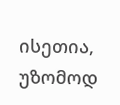ისეთია, უზომოდ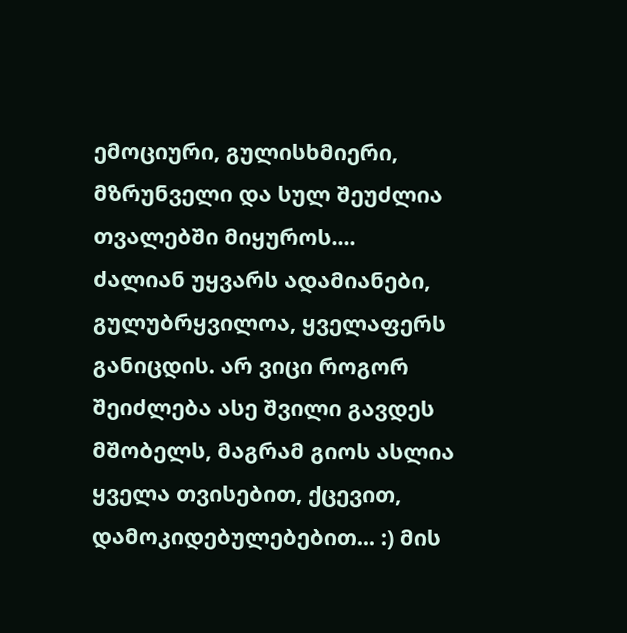ემოციური, გულისხმიერი, მზრუნველი და სულ შეუძლია თვალებში მიყუროს....
ძალიან უყვარს ადამიანები, გულუბრყვილოა, ყველაფერს განიცდის. არ ვიცი როგორ შეიძლება ასე შვილი გავდეს მშობელს, მაგრამ გიოს ასლია ყველა თვისებით, ქცევით, დამოკიდებულებებით... :) მის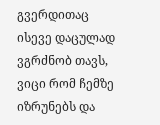გვერდითაც ისევე დაცულად ვგრძნობ თავს, ვიცი რომ ჩემზე იზრუნებს და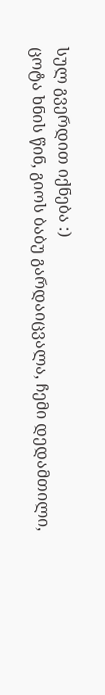სულ გვერდით იქნება :)
ცოტა ხნის წინ, გიოს ბაბუ გარდაიცვალა, ჩემი დედამთილი,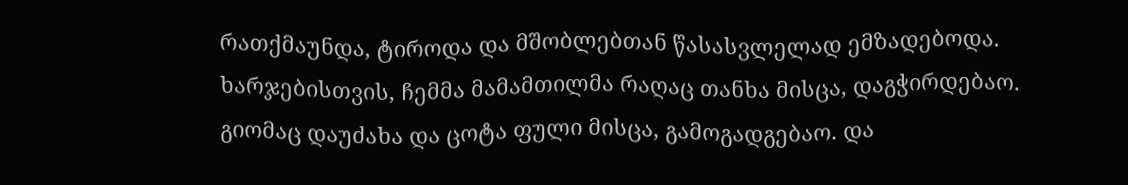რათქმაუნდა, ტიროდა და მშობლებთან წასასვლელად ემზადებოდა. ხარჯებისთვის, ჩემმა მამამთილმა რაღაც თანხა მისცა, დაგჭირდებაო. გიომაც დაუძახა და ცოტა ფული მისცა, გამოგადგებაო. და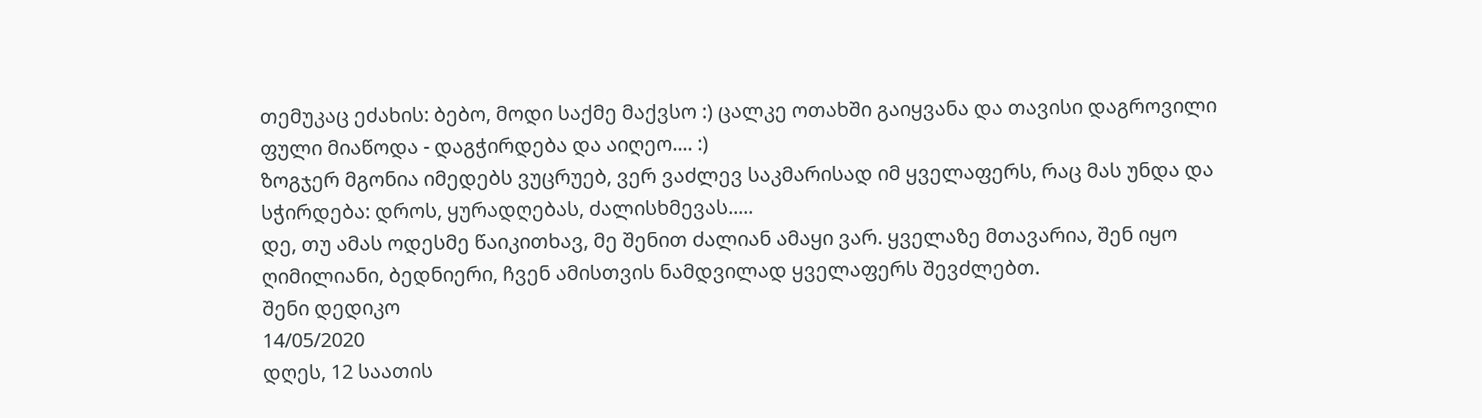თემუკაც ეძახის: ბებო, მოდი საქმე მაქვსო :) ცალკე ოთახში გაიყვანა და თავისი დაგროვილი ფული მიაწოდა - დაგჭირდება და აიღეო.... :)
ზოგჯერ მგონია იმედებს ვუცრუებ, ვერ ვაძლევ საკმარისად იმ ყველაფერს, რაც მას უნდა და სჭირდება: დროს, ყურადღებას, ძალისხმევას.....
დე, თუ ამას ოდესმე წაიკითხავ, მე შენით ძალიან ამაყი ვარ. ყველაზე მთავარია, შენ იყო ღიმილიანი, ბედნიერი, ჩვენ ამისთვის ნამდვილად ყველაფერს შევძლებთ.
შენი დედიკო
14/05/2020
დღეს, 12 საათის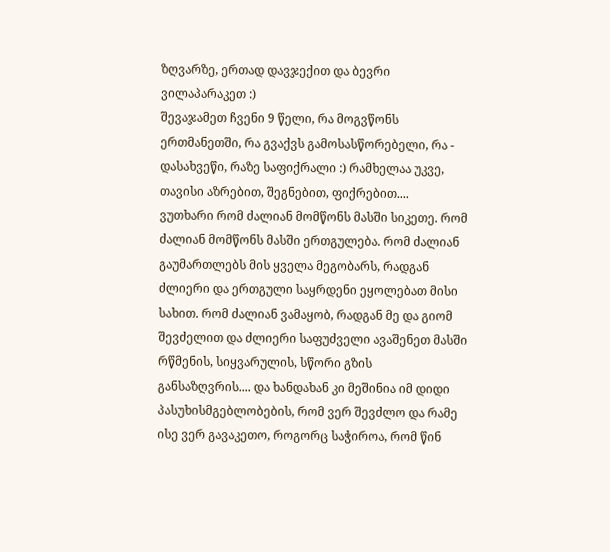ზღვარზე, ერთად დავჯექით და ბევრი ვილაპარაკეთ :)
შევაჯამეთ ჩვენი 9 წელი, რა მოგვწონს ერთმანეთში, რა გვაქვს გამოსასწორებელი, რა - დასახვეწი, რაზე საფიქრალი :) რამხელაა უკვე, თავისი აზრებით, შეგნებით, ფიქრებით....
ვუთხარი რომ ძალიან მომწონს მასში სიკეთე. რომ ძალიან მომწონს მასში ერთგულება. რომ ძალიან გაუმართლებს მის ყველა მეგობარს, რადგან ძლიერი და ერთგული საყრდენი ეყოლებათ მისი სახით. რომ ძალიან ვამაყობ, რადგან მე და გიომ შევძელით და ძლიერი საფუძველი ავაშენეთ მასში რწმენის, სიყვარულის, სწორი გზის განსაზღვრის.... და ხანდახან კი მეშინია იმ დიდი პასუხისმგებლობების, რომ ვერ შევძლო და რამე ისე ვერ გავაკეთო, როგორც საჭიროა, რომ წინ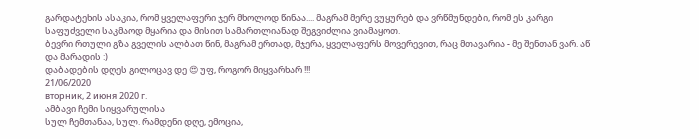გარდატეხის ასაკია, რომ ყველაფერი ჯერ მხოლოდ წინაა.... მაგრამ მერე ვუყურებ და ვრწმუნდები, რომ ეს კარგი საფუძველი საკმაოდ მყარია და მისით სამართლიანად შეგვიძლია ვიამაყოთ.
ბევრი რთული გზა გველის ალბათ წინ, მაგრამ ერთად, მჯერა, ყველაფერს მოვერევით, რაც მთავარია - მე შენთან ვარ. აწ და მარადის :)
დაბადების დღეს გილოცავ დე 😍 უფ, როგორ მიყვარხარ !!!
21/06/2020
вторник, 2 июня 2020 г.
ამბავი ჩემი სიყვარულისა
სულ ჩემთანაა, სულ. რამდენი დღე, ემოცია,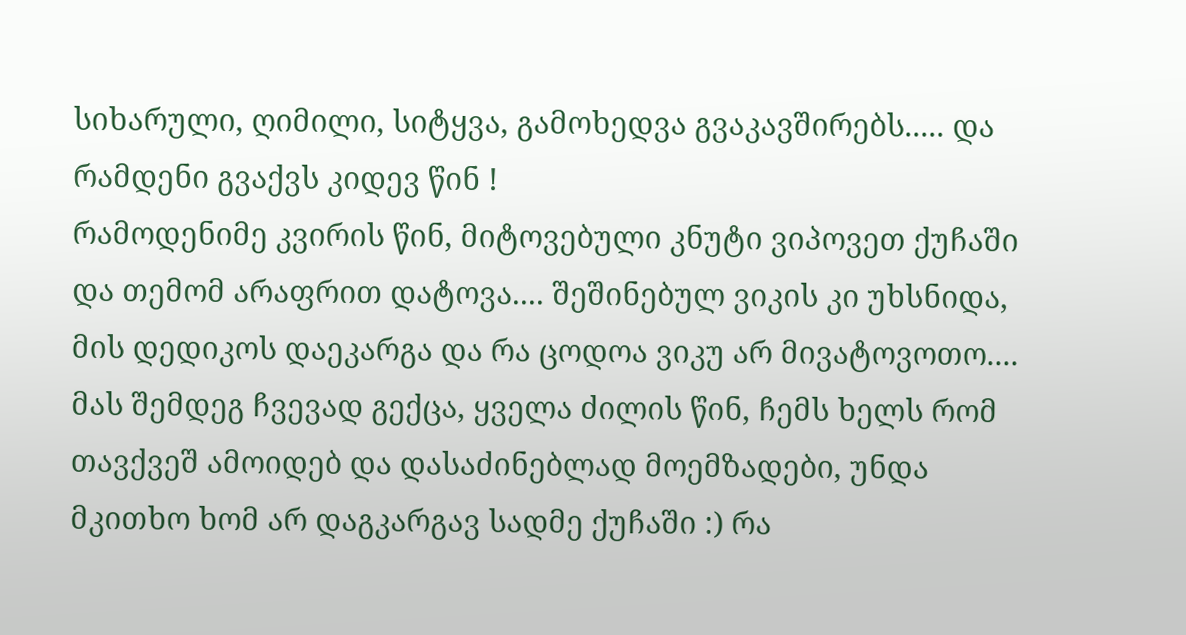სიხარული, ღიმილი, სიტყვა, გამოხედვა გვაკავშირებს..... და რამდენი გვაქვს კიდევ წინ !
რამოდენიმე კვირის წინ, მიტოვებული კნუტი ვიპოვეთ ქუჩაში და თემომ არაფრით დატოვა.... შეშინებულ ვიკის კი უხსნიდა, მის დედიკოს დაეკარგა და რა ცოდოა ვიკუ არ მივატოვოთო.... მას შემდეგ ჩვევად გექცა, ყველა ძილის წინ, ჩემს ხელს რომ თავქვეშ ამოიდებ და დასაძინებლად მოემზადები, უნდა მკითხო ხომ არ დაგკარგავ სადმე ქუჩაში :) რა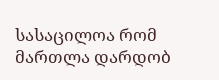სასაცილოა რომ მართლა დარდობ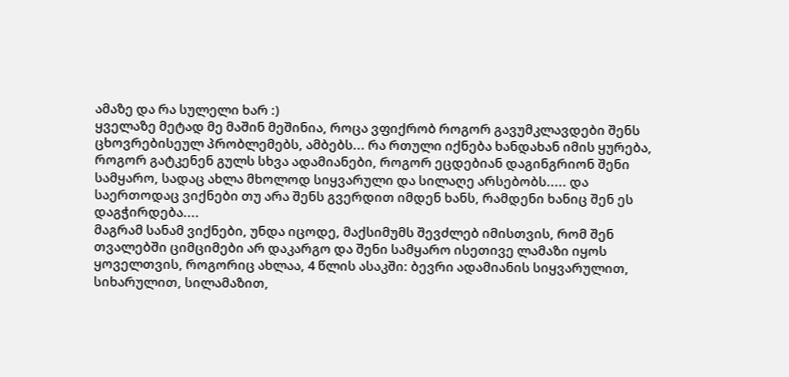ამაზე და რა სულელი ხარ :)
ყველაზე მეტად მე მაშინ მეშინია, როცა ვფიქრობ როგორ გავუმკლავდები შენს ცხოვრებისეულ პრობლემებს, ამბებს... რა რთული იქნება ხანდახან იმის ყურება, როგორ გატკენენ გულს სხვა ადამიანები, როგორ ეცდებიან დაგინგრიონ შენი სამყარო, სადაც ახლა მხოლოდ სიყვარული და სილაღე არსებობს..... და საერთოდაც ვიქნები თუ არა შენს გვერდით იმდენ ხანს, რამდენი ხანიც შენ ეს დაგჭირდება....
მაგრამ სანამ ვიქნები, უნდა იცოდე, მაქსიმუმს შევძლებ იმისთვის, რომ შენ თვალებში ციმციმები არ დაკარგო და შენი სამყარო ისეთივე ლამაზი იყოს ყოველთვის, როგორიც ახლაა, 4 წლის ასაკში: ბევრი ადამიანის სიყვარულით, სიხარულით, სილამაზით,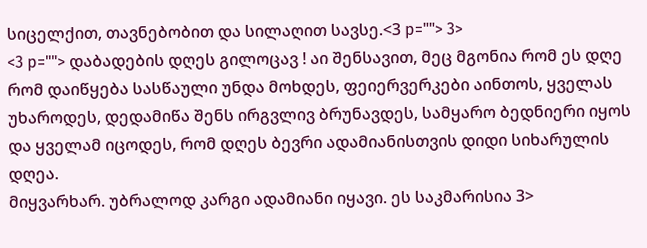სიცელქით, თავნებობით და სილაღით სავსე.<3 p=""> 3>
<3 p=""> დაბადების დღეს გილოცავ ! აი შენსავით, მეც მგონია რომ ეს დღე რომ დაიწყება სასწაული უნდა მოხდეს, ფეიერვერკები აინთოს, ყველას უხაროდეს, დედამიწა შენს ირგვლივ ბრუნავდეს, სამყარო ბედნიერი იყოს და ყველამ იცოდეს, რომ დღეს ბევრი ადამიანისთვის დიდი სიხარულის დღეა.
მიყვარხარ. უბრალოდ კარგი ადამიანი იყავი. ეს საკმარისია 3>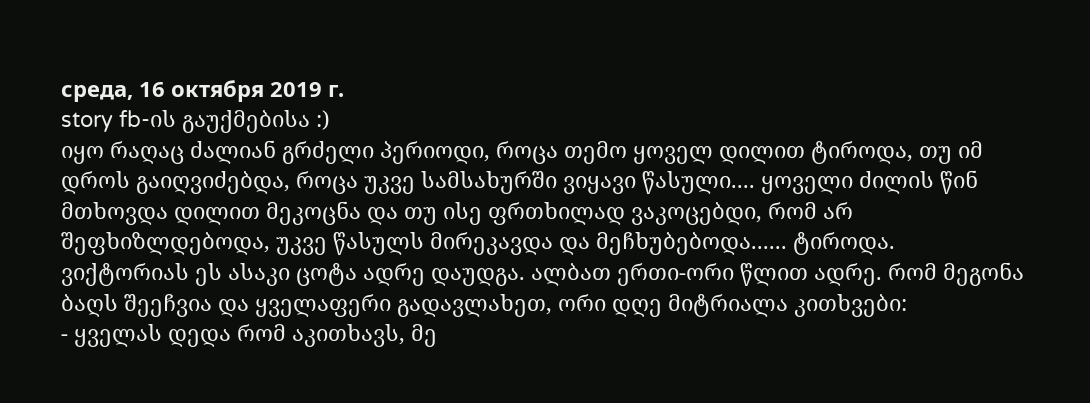среда, 16 октября 2019 г.
story fb-ის გაუქმებისა :)
იყო რაღაც ძალიან გრძელი პერიოდი, როცა თემო ყოველ დილით ტიროდა, თუ იმ დროს გაიღვიძებდა, როცა უკვე სამსახურში ვიყავი წასული.... ყოველი ძილის წინ მთხოვდა დილით მეკოცნა და თუ ისე ფრთხილად ვაკოცებდი, რომ არ შეფხიზლდებოდა, უკვე წასულს მირეკავდა და მეჩხუბებოდა...... ტიროდა.
ვიქტორიას ეს ასაკი ცოტა ადრე დაუდგა. ალბათ ერთი-ორი წლით ადრე. რომ მეგონა ბაღს შეეჩვია და ყველაფერი გადავლახეთ, ორი დღე მიტრიალა კითხვები:
- ყველას დედა რომ აკითხავს, მე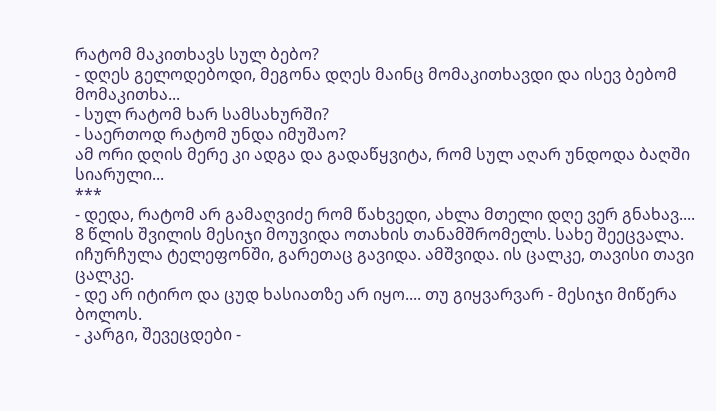რატომ მაკითხავს სულ ბებო?
- დღეს გელოდებოდი, მეგონა დღეს მაინც მომაკითხავდი და ისევ ბებომ მომაკითხა...
- სულ რატომ ხარ სამსახურში?
- საერთოდ რატომ უნდა იმუშაო?
ამ ორი დღის მერე კი ადგა და გადაწყვიტა, რომ სულ აღარ უნდოდა ბაღში სიარული...
***
- დედა, რატომ არ გამაღვიძე რომ წახვედი, ახლა მთელი დღე ვერ გნახავ....
8 წლის შვილის მესიჯი მოუვიდა ოთახის თანამშრომელს. სახე შეეცვალა. იჩურჩულა ტელეფონში, გარეთაც გავიდა. ამშვიდა. ის ცალკე, თავისი თავი ცალკე.
- დე არ იტირო და ცუდ ხასიათზე არ იყო.... თუ გიყვარვარ - მესიჯი მიწერა ბოლოს.
- კარგი, შევეცდები -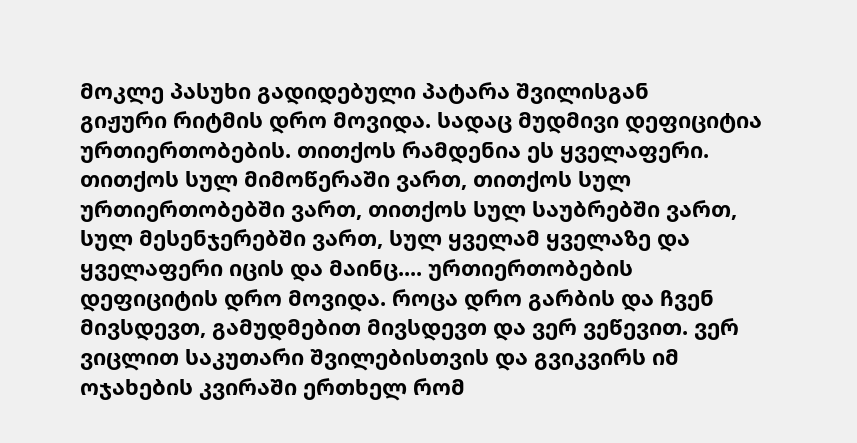მოკლე პასუხი გადიდებული პატარა შვილისგან
გიჟური რიტმის დრო მოვიდა. სადაც მუდმივი დეფიციტია ურთიერთობების. თითქოს რამდენია ეს ყველაფერი. თითქოს სულ მიმოწერაში ვართ, თითქოს სულ ურთიერთობებში ვართ, თითქოს სულ საუბრებში ვართ, სულ მესენჯერებში ვართ, სულ ყველამ ყველაზე და ყველაფერი იცის და მაინც.... ურთიერთობების დეფიციტის დრო მოვიდა. როცა დრო გარბის და ჩვენ მივსდევთ, გამუდმებით მივსდევთ და ვერ ვეწევით. ვერ ვიცლით საკუთარი შვილებისთვის და გვიკვირს იმ ოჯახების კვირაში ერთხელ რომ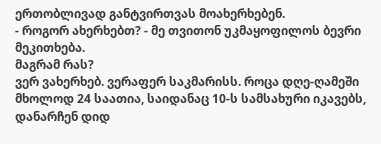ერთობლივად განტვირთვას მოახერხებენ.
- როგორ ახერხებთ? - მე თვითონ უკმაყოფილოს ბევრი მეკითხება.
მაგრამ რას?
ვერ ვახერხებ. ვერაფერ საკმარისს. როცა დღე-ღამეში მხოლოდ 24 საათია, საიდანაც 10-ს სამსახური იკავებს, დანარჩენ დიდ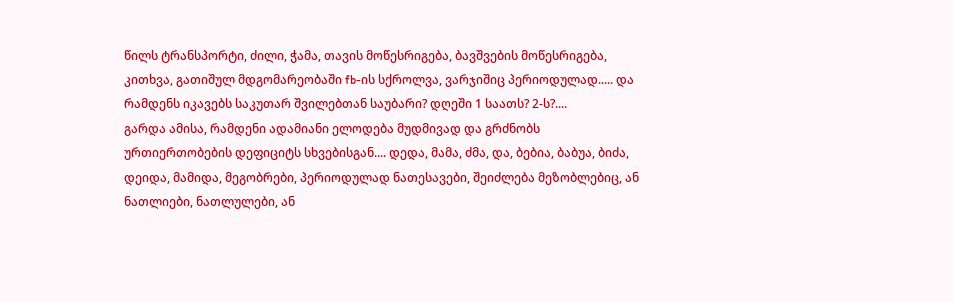წილს ტრანსპორტი, ძილი, ჭამა, თავის მოწესრიგება, ბავშვების მოწესრიგება, კითხვა, გათიშულ მდგომარეობაში fb-ის სქროლვა, ვარჯიშიც პერიოდულად..... და რამდენს იკავებს საკუთარ შვილებთან საუბარი? დღეში 1 საათს? 2-ს?....
გარდა ამისა, რამდენი ადამიანი ელოდება მუდმივად და გრძნობს ურთიერთობების დეფიციტს სხვებისგან.... დედა, მამა, ძმა, და, ბებია, ბაბუა, ბიძა, დეიდა, მამიდა, მეგობრები, პერიოდულად ნათესავები, შეიძლება მეზობლებიც, ან ნათლიები, ნათლულები, ან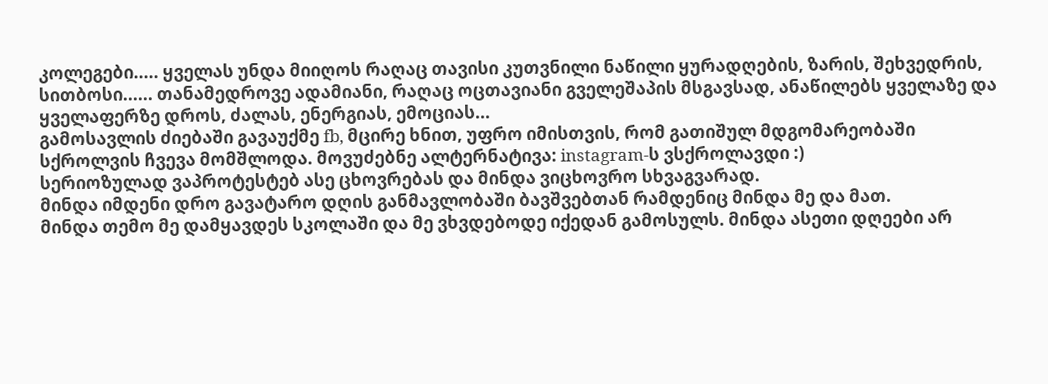კოლეგები..... ყველას უნდა მიიღოს რაღაც თავისი კუთვნილი ნაწილი ყურადღების, ზარის, შეხვედრის, სითბოსი...... თანამედროვე ადამიანი, რაღაც ოცთავიანი გველეშაპის მსგავსად, ანაწილებს ყველაზე და ყველაფერზე დროს, ძალას, ენერგიას, ემოციას...
გამოსავლის ძიებაში გავაუქმე fb, მცირე ხნით, უფრო იმისთვის, რომ გათიშულ მდგომარეობაში სქროლვის ჩვევა მომშლოდა. მოვუძებნე ალტერნატივა: instagram-ს ვსქროლავდი :)
სერიოზულად ვაპროტესტებ ასე ცხოვრებას და მინდა ვიცხოვრო სხვაგვარად.
მინდა იმდენი დრო გავატარო დღის განმავლობაში ბავშვებთან რამდენიც მინდა მე და მათ.
მინდა თემო მე დამყავდეს სკოლაში და მე ვხვდებოდე იქედან გამოსულს. მინდა ასეთი დღეები არ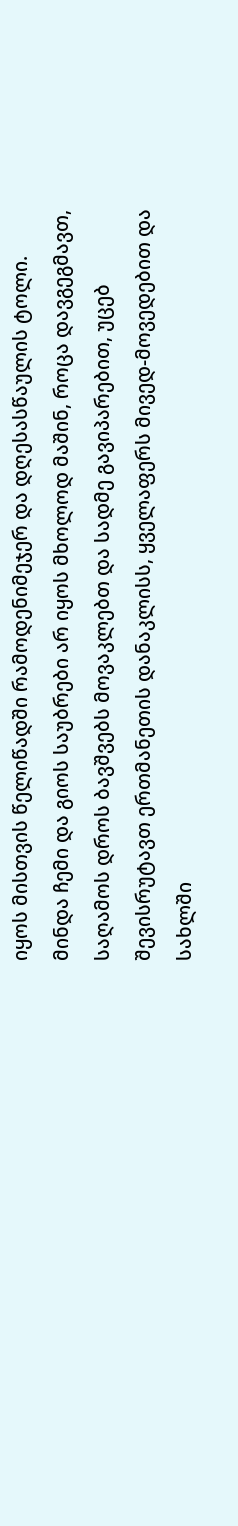იყოს მისთვის წელიწადში რამოდენიმეჯერ და დღესასწაულის ტოლი.
მინდა ჩემი და გიოს საუბრები არ იყოს მხოლოდ მაშინ, როცა დავგეგმავთ, საღამოს დროს ბავშვებს მოვაკლებთ და სადმე გავიპარებით, უცებ შევისრუტავთ ერთმანეთის დანაკლისს, ყველაფერს მივედ-მოვედებით და სახლში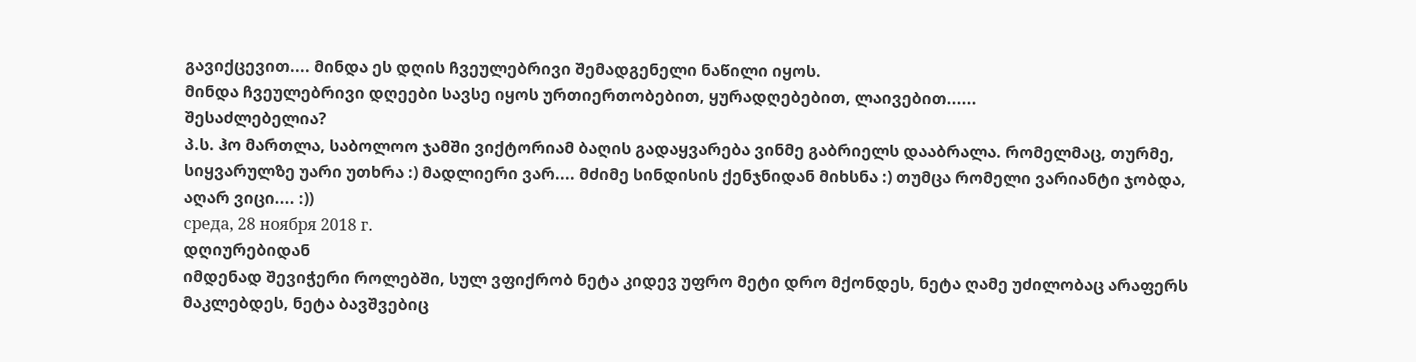გავიქცევით.... მინდა ეს დღის ჩვეულებრივი შემადგენელი ნაწილი იყოს.
მინდა ჩვეულებრივი დღეები სავსე იყოს ურთიერთობებით, ყურადღებებით, ლაივებით......
შესაძლებელია?
პ.ს. ჰო მართლა, საბოლოო ჯამში ვიქტორიამ ბაღის გადაყვარება ვინმე გაბრიელს დააბრალა. რომელმაც, თურმე, სიყვარულზე უარი უთხრა :) მადლიერი ვარ.... მძიმე სინდისის ქენჯნიდან მიხსნა :) თუმცა რომელი ვარიანტი ჯობდა, აღარ ვიცი.... :))
среда, 28 ноября 2018 г.
დღიურებიდან
იმდენად შევიჭერი როლებში, სულ ვფიქრობ ნეტა კიდევ უფრო მეტი დრო მქონდეს, ნეტა ღამე უძილობაც არაფერს მაკლებდეს, ნეტა ბავშვებიც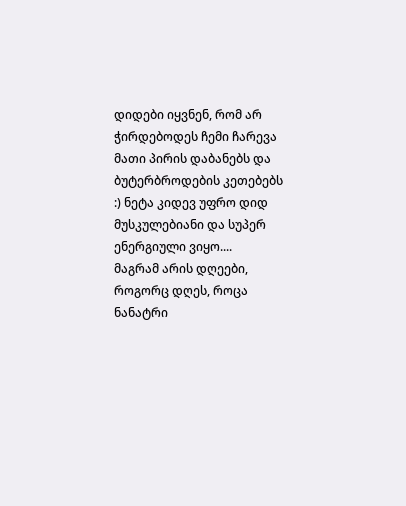დიდები იყვნენ, რომ არ ჭირდებოდეს ჩემი ჩარევა მათი პირის დაბანებს და ბუტერბროდების კეთებებს :) ნეტა კიდევ უფრო დიდ მუსკულებიანი და სუპერ ენერგიული ვიყო....
მაგრამ არის დღეები, როგორც დღეს, როცა ნანატრი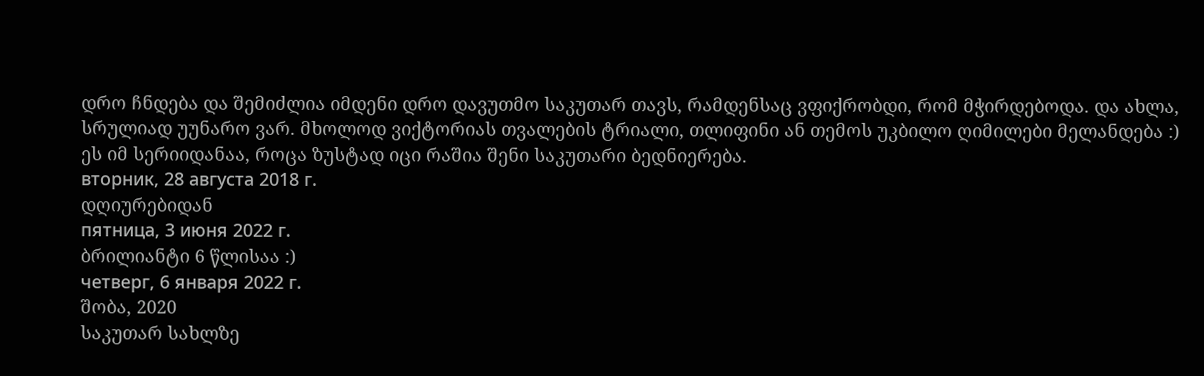დრო ჩნდება და შემიძლია იმდენი დრო დავუთმო საკუთარ თავს, რამდენსაც ვფიქრობდი, რომ მჭირდებოდა. და ახლა, სრულიად უუნარო ვარ. მხოლოდ ვიქტორიას თვალების ტრიალი, თლიფინი ან თემოს უკბილო ღიმილები მელანდება :)
ეს იმ სერიიდანაა, როცა ზუსტად იცი რაშია შენი საკუთარი ბედნიერება.
вторник, 28 августа 2018 г.
დღიურებიდან
пятница, 3 июня 2022 г.
ბრილიანტი 6 წლისაა :)
четверг, 6 января 2022 г.
შობა, 2020
საკუთარ სახლზე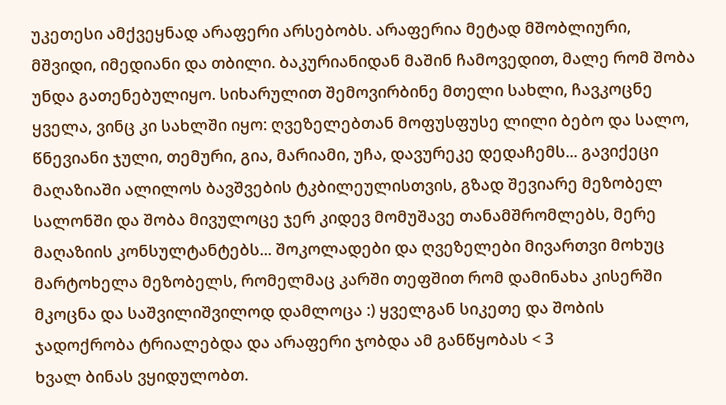უკეთესი ამქვეყნად არაფერი არსებობს. არაფერია მეტად მშობლიური, მშვიდი, იმედიანი და თბილი. ბაკურიანიდან მაშინ ჩამოვედით, მალე რომ შობა უნდა გათენებულიყო. სიხარულით შემოვირბინე მთელი სახლი, ჩავკოცნე ყველა, ვინც კი სახლში იყო: ღვეზელებთან მოფუსფუსე ლილი ბებო და სალო, წნევიანი ჯული, თემური, გია, მარიამი, უჩა, დავურეკე დედაჩემს... გავიქეცი მაღაზიაში ალილოს ბავშვების ტკბილეულისთვის, გზად შევიარე მეზობელ სალონში და შობა მივულოცე ჯერ კიდევ მომუშავე თანამშრომლებს, მერე მაღაზიის კონსულტანტებს... შოკოლადები და ღვეზელები მივართვი მოხუც მარტოხელა მეზობელს, რომელმაც კარში თეფშით რომ დამინახა კისერში მკოცნა და საშვილიშვილოდ დამლოცა :) ყველგან სიკეთე და შობის ჯადოქრობა ტრიალებდა და არაფერი ჯობდა ამ განწყობას < 3
ხვალ ბინას ვყიდულობთ.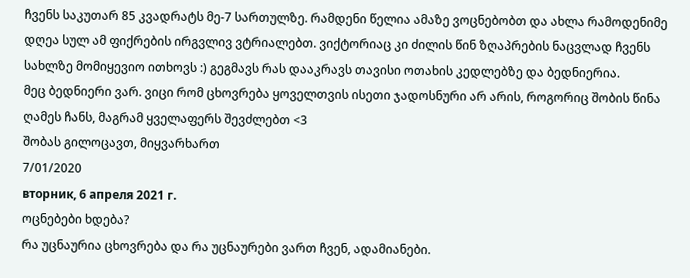ჩვენს საკუთარ 85 კვადრატს მე-7 სართულზე. რამდენი წელია ამაზე ვოცნებობთ და ახლა რამოდენიმე დღეა სულ ამ ფიქრების ირგვლივ ვტრიალებთ. ვიქტორიაც კი ძილის წინ ზღაპრების ნაცვლად ჩვენს სახლზე მომიყევიო ითხოვს :) გეგმავს რას დააკრავს თავისი ოთახის კედლებზე და ბედნიერია.
მეც ბედნიერი ვარ. ვიცი რომ ცხოვრება ყოველთვის ისეთი ჯადოსნური არ არის, როგორიც შობის წინა ღამეს ჩანს, მაგრამ ყველაფერს შევძლებთ <3
შობას გილოცავთ, მიყვარხართ
7/01/2020
вторник, 6 апреля 2021 г.
ოცნებები ხდება?
რა უცნაურია ცხოვრება და რა უცნაურები ვართ ჩვენ, ადამიანები.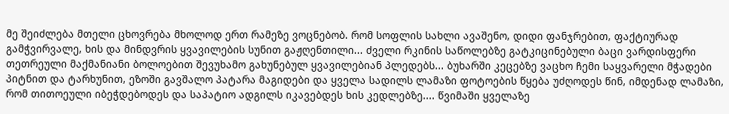მე შეიძლება მთელი ცხოვრება მხოლოდ ერთ რამეზე ვოცნებობ. რომ სოფლის სახლი ავაშენო, დიდი ფანჯრებით, ფაქტიურად გამჭვირვალე, ხის და მინდვრის ყვავილების სუნით გაჟღენთილი... ძველი რკინის საწოლებზე გატკიცინებული ბაცი ვარდისფერი თეთრეული მაქმანიანი ბოლოებით შევუხამო გახუნებულ ყვავილებიან პლედებს... ბუხარში კეცებზე ვაცხო ჩემი საყვარელი მჭადები პიტნით და ტარხუნით, ეზოში გავშალო პატარა მაგიდები და ყველა სადილს ლამაზი ფოტოების წყება უძღოდეს წინ, იმდენად ლამაზი, რომ თითოეული იბეჭდებოდეს და საპატიო ადგილს იკავებდეს ხის კედლებზე.... წვიმაში ყველაზე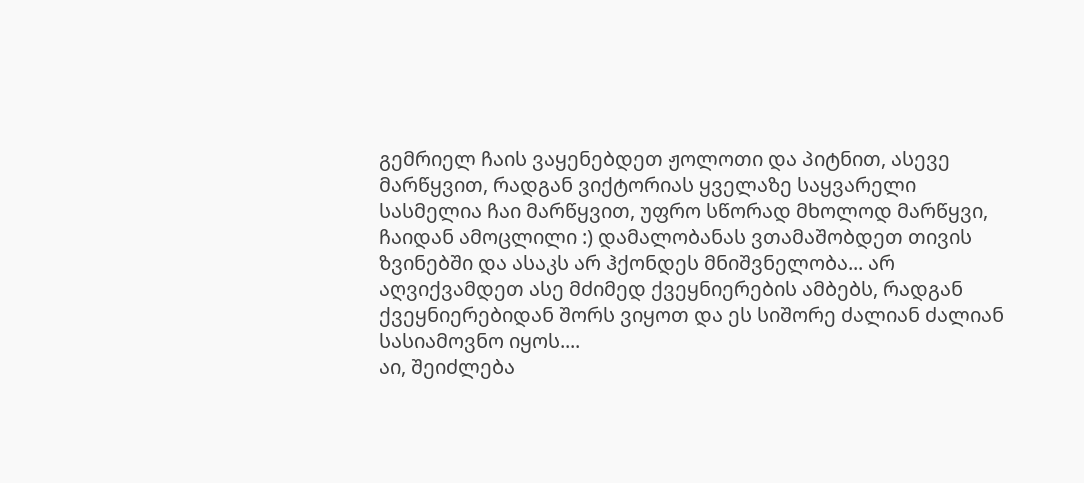გემრიელ ჩაის ვაყენებდეთ ჟოლოთი და პიტნით, ასევე მარწყვით, რადგან ვიქტორიას ყველაზე საყვარელი სასმელია ჩაი მარწყვით, უფრო სწორად მხოლოდ მარწყვი, ჩაიდან ამოცლილი :) დამალობანას ვთამაშობდეთ თივის ზვინებში და ასაკს არ ჰქონდეს მნიშვნელობა... არ აღვიქვამდეთ ასე მძიმედ ქვეყნიერების ამბებს, რადგან ქვეყნიერებიდან შორს ვიყოთ და ეს სიშორე ძალიან ძალიან სასიამოვნო იყოს....
აი, შეიძლება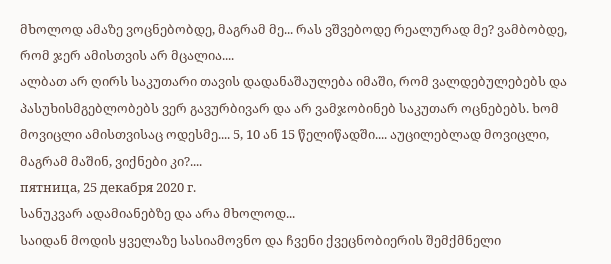მხოლოდ ამაზე ვოცნებობდე, მაგრამ მე... რას ვშვებოდე რეალურად მე? ვამბობდე, რომ ჯერ ამისთვის არ მცალია....
ალბათ არ ღირს საკუთარი თავის დადანაშაულება იმაში, რომ ვალდებულებებს და პასუხისმგებლობებს ვერ გავურბივარ და არ ვამჯობინებ საკუთარ ოცნებებს. ხომ მოვიცლი ამისთვისაც ოდესმე.... 5, 10 ან 15 წელიწადში.... აუცილებლად მოვიცლი, მაგრამ მაშინ, ვიქნები კი?....
пятница, 25 декабря 2020 г.
სანუკვარ ადამიანებზე და არა მხოლოდ...
საიდან მოდის ყველაზე სასიამოვნო და ჩვენი ქვეცნობიერის შემქმნელი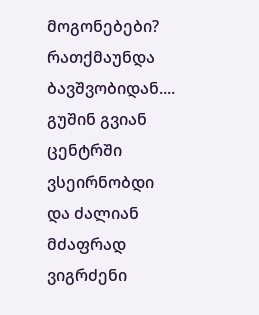მოგონებები? რათქმაუნდა ბავშვობიდან....
გუშინ გვიან ცენტრში ვსეირნობდი და ძალიან მძაფრად ვიგრძენი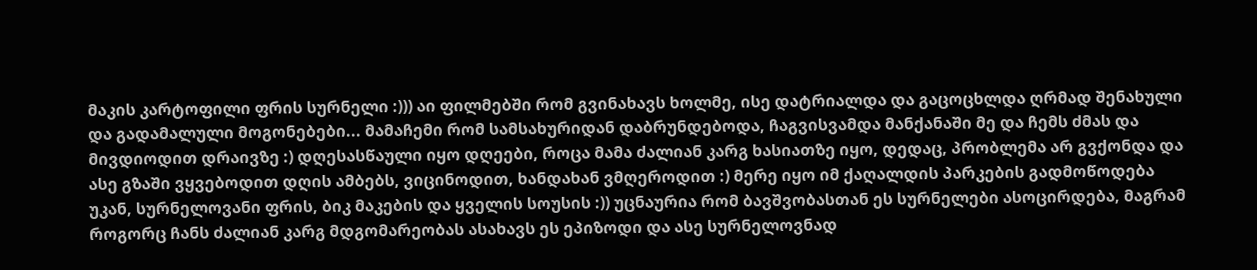მაკის კარტოფილი ფრის სურნელი :))) აი ფილმებში რომ გვინახავს ხოლმე, ისე დატრიალდა და გაცოცხლდა ღრმად შენახული და გადამალული მოგონებები... მამაჩემი რომ სამსახურიდან დაბრუნდებოდა, ჩაგვისვამდა მანქანაში მე და ჩემს ძმას და მივდიოდით დრაივზე :) დღესასწაული იყო დღეები, როცა მამა ძალიან კარგ ხასიათზე იყო, დედაც, პრობლემა არ გვქონდა და ასე გზაში ვყვებოდით დღის ამბებს, ვიცინოდით, ხანდახან ვმღეროდით :) მერე იყო იმ ქაღალდის პარკების გადმოწოდება უკან, სურნელოვანი ფრის, ბიკ მაკების და ყველის სოუსის :)) უცნაურია რომ ბავშვობასთან ეს სურნელები ასოცირდება, მაგრამ როგორც ჩანს ძალიან კარგ მდგომარეობას ასახავს ეს ეპიზოდი და ასე სურნელოვნად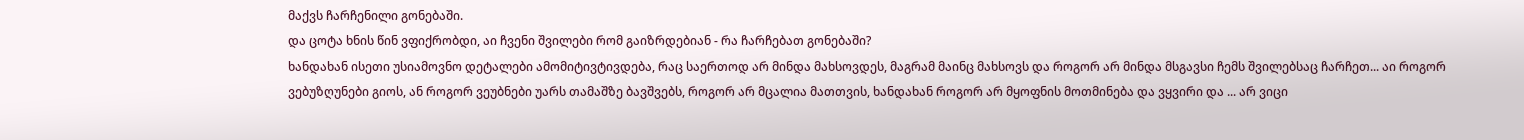მაქვს ჩარჩენილი გონებაში.
და ცოტა ხნის წინ ვფიქრობდი, აი ჩვენი შვილები რომ გაიზრდებიან - რა ჩარჩებათ გონებაში?
ხანდახან ისეთი უსიამოვნო დეტალები ამომიტივტივდება, რაც საერთოდ არ მინდა მახსოვდეს, მაგრამ მაინც მახსოვს და როგორ არ მინდა მსგავსი ჩემს შვილებსაც ჩარჩეთ... აი როგორ ვებუზღუნები გიოს, ან როგორ ვეუბნები უარს თამაშზე ბავშვებს, როგორ არ მცალია მათთვის, ხანდახან როგორ არ მყოფნის მოთმინება და ვყვირი და ... არ ვიცი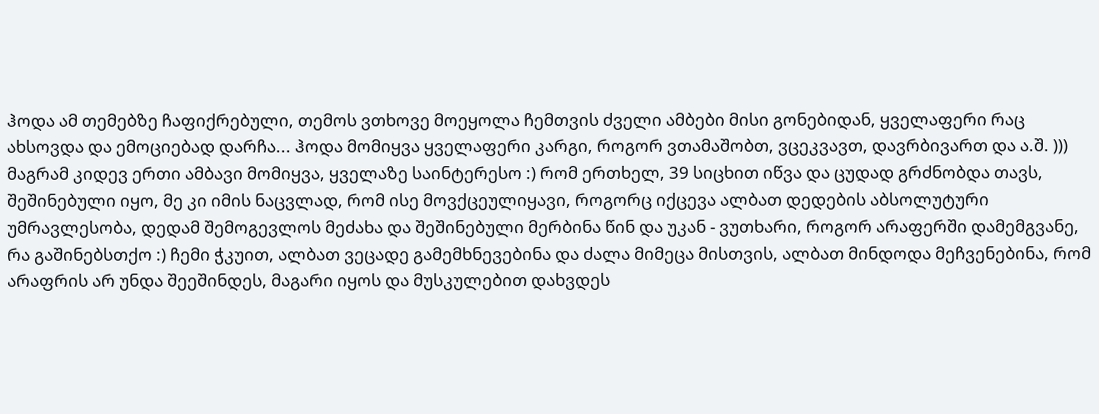ჰოდა ამ თემებზე ჩაფიქრებული, თემოს ვთხოვე მოეყოლა ჩემთვის ძველი ამბები მისი გონებიდან, ყველაფერი რაც ახსოვდა და ემოციებად დარჩა... ჰოდა მომიყვა ყველაფერი კარგი, როგორ ვთამაშობთ, ვცეკვავთ, დავრბივართ და ა.შ. ))) მაგრამ კიდევ ერთი ამბავი მომიყვა, ყველაზე საინტერესო :) რომ ერთხელ, 39 სიცხით იწვა და ცუდად გრძნობდა თავს, შეშინებული იყო, მე კი იმის ნაცვლად, რომ ისე მოვქცეულიყავი, როგორც იქცევა ალბათ დედების აბსოლუტური უმრავლესობა, დედამ შემოგევლოს მეძახა და შეშინებული მერბინა წინ და უკან - ვუთხარი, როგორ არაფერში დამემგვანე, რა გაშინებსთქო :) ჩემი ჭკუით, ალბათ ვეცადე გამემხნევებინა და ძალა მიმეცა მისთვის, ალბათ მინდოდა მეჩვენებინა, რომ არაფრის არ უნდა შეეშინდეს, მაგარი იყოს და მუსკულებით დახვდეს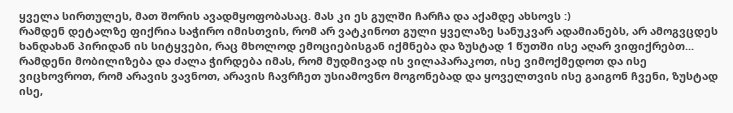ყველა სირთულეს, მათ შორის ავადმყოფობასაც. მას კი ეს გულში ჩარჩა და აქამდე ახსოვს :)
რამდენ დეტალზე ფიქრია საჭირო იმისთვის, რომ არ ვატკინოთ გული ყველაზე სანუკვარ ადამიანებს, არ ამოგვცდეს ხანდახან პირიდან ის სიტყვები, რაც მხოლოდ ემოციებისგან იქმნება და ზუსტად 1 წუთში ისე აღარ ვიფიქრებთ... რამდენი მობილიზება და ძალა ჭირდება იმას, რომ მუდმივად ის ვილაპარაკოთ, ისე ვიმოქმედოთ და ისე ვიცხოვროთ, რომ არავის ვავნოთ, არავის ჩავრჩეთ უსიამოვნო მოგონებად და ყოველთვის ისე გაიგონ ჩვენი, ზუსტად ისე,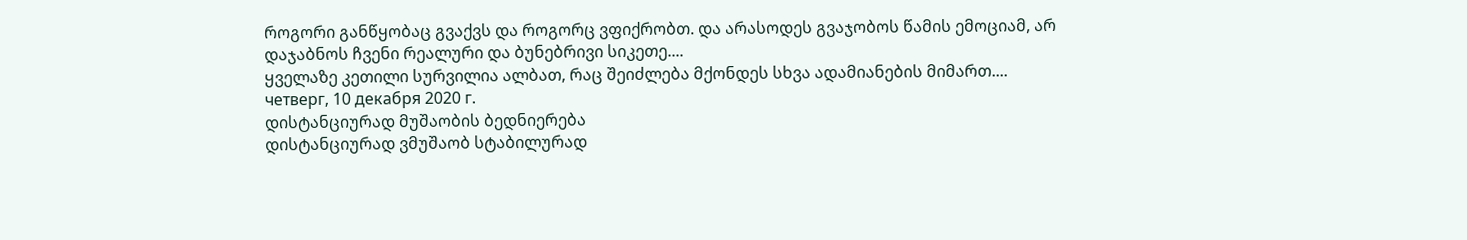როგორი განწყობაც გვაქვს და როგორც ვფიქრობთ. და არასოდეს გვაჯობოს წამის ემოციამ, არ დაჯაბნოს ჩვენი რეალური და ბუნებრივი სიკეთე....
ყველაზე კეთილი სურვილია ალბათ, რაც შეიძლება მქონდეს სხვა ადამიანების მიმართ....
четверг, 10 декабря 2020 г.
დისტანციურად მუშაობის ბედნიერება
დისტანციურად ვმუშაობ სტაბილურად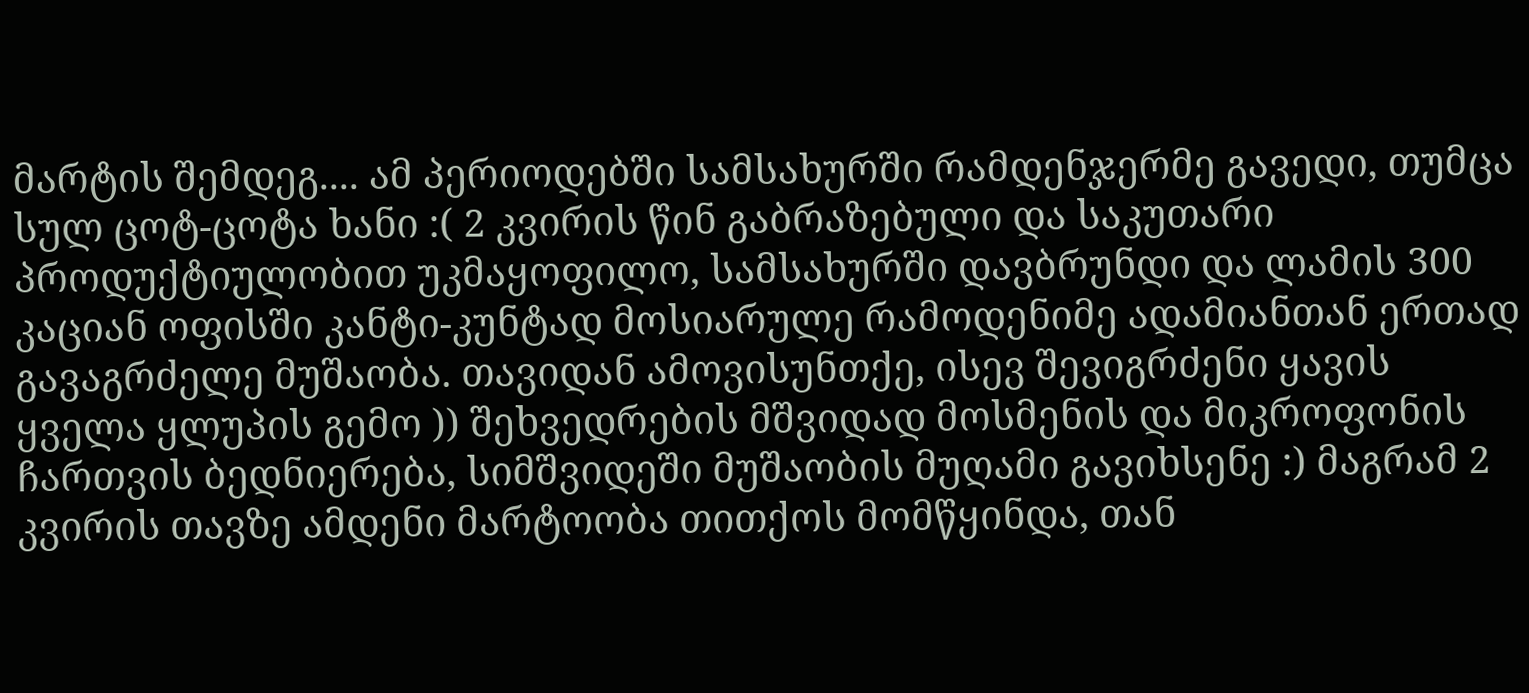მარტის შემდეგ.... ამ პერიოდებში სამსახურში რამდენჯერმე გავედი, თუმცა სულ ცოტ-ცოტა ხანი :( 2 კვირის წინ გაბრაზებული და საკუთარი პროდუქტიულობით უკმაყოფილო, სამსახურში დავბრუნდი და ლამის 300 კაციან ოფისში კანტი-კუნტად მოსიარულე რამოდენიმე ადამიანთან ერთად გავაგრძელე მუშაობა. თავიდან ამოვისუნთქე, ისევ შევიგრძენი ყავის ყველა ყლუპის გემო )) შეხვედრების მშვიდად მოსმენის და მიკროფონის ჩართვის ბედნიერება, სიმშვიდეში მუშაობის მუღამი გავიხსენე :) მაგრამ 2 კვირის თავზე ამდენი მარტოობა თითქოს მომწყინდა, თან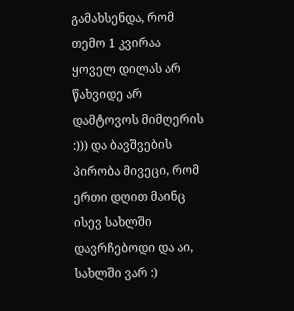გამახსენდა, რომ თემო 1 კვირაა ყოველ დილას არ წახვიდე არ დამტოვოს მიმღერის :))) და ბავშვების პირობა მივეცი, რომ ერთი დღით მაინც ისევ სახლში დავრჩებოდი და აი, სახლში ვარ :)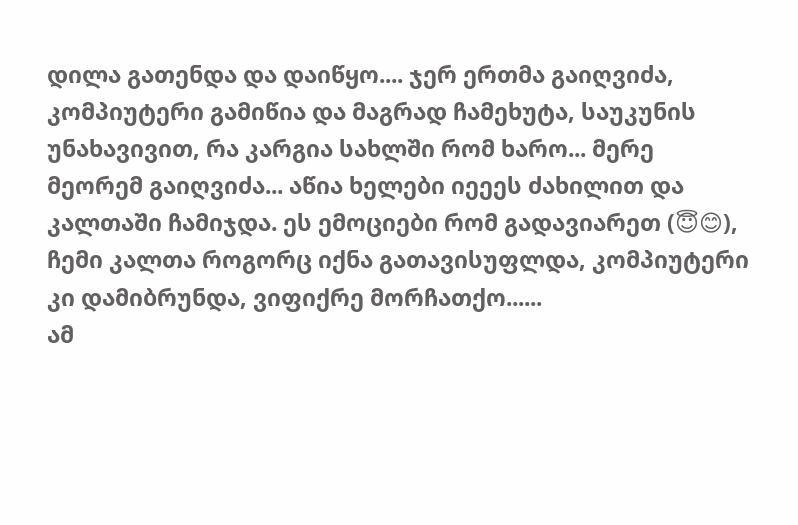დილა გათენდა და დაიწყო.... ჯერ ერთმა გაიღვიძა, კომპიუტერი გამიწია და მაგრად ჩამეხუტა, საუკუნის უნახავივით, რა კარგია სახლში რომ ხარო... მერე მეორემ გაიღვიძა... აწია ხელები იეეეს ძახილით და კალთაში ჩამიჯდა. ეს ემოციები რომ გადავიარეთ (😇😊), ჩემი კალთა როგორც იქნა გათავისუფლდა, კომპიუტერი კი დამიბრუნდა, ვიფიქრე მორჩათქო......
ამ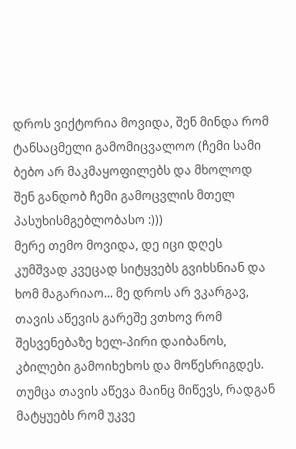დროს ვიქტორია მოვიდა, შენ მინდა რომ ტანსაცმელი გამომიცვალოო (ჩემი სამი ბებო არ მაკმაყოფილებს და მხოლოდ შენ განდობ ჩემი გამოცვლის მთელ პასუხისმგებლობასო :)))
მერე თემო მოვიდა, დე იცი დღეს კუმშვად კვეცად სიტყვებს გვიხსნიან და ხომ მაგარიაო... მე დროს არ ვკარგავ, თავის აწევის გარეშე ვთხოვ რომ შესვენებაზე ხელ-პირი დაიბანოს, კბილები გამოიხეხოს და მოწესრიგდეს. თუმცა თავის აწევა მაინც მიწევს, რადგან მატყუებს რომ უკვე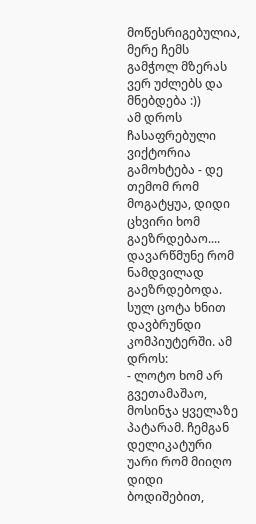მოწესრიგებულია, მერე ჩემს გამჭოლ მზერას ვერ უძლებს და მნებდება :))
ამ დროს ჩასაფრებული ვიქტორია გამოხტება - დე თემომ რომ მოგატყუა, დიდი ცხვირი ხომ გაეზრდებაო.... დავარწმუნე რომ ნამდვილად გაეზრდებოდა. სულ ცოტა ხნით დავბრუნდი კომპიუტერში. ამ დროს:
- ლოტო ხომ არ გვეთამაშაო, მოსინჯა ყველაზე პატარამ. ჩემგან დელიკატური უარი რომ მიიღო დიდი ბოდიშებით,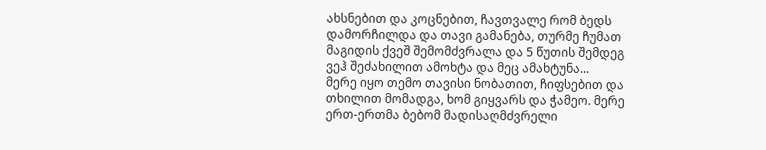ახსნებით და კოცნებით, ჩავთვალე რომ ბედს დამორჩილდა და თავი გამანება, თურმე ჩუმათ მაგიდის ქვეშ შემომძვრალა და 5 წუთის შემდეგ ვეჰ შეძახილით ამოხტა და მეც ამახტუნა...
მერე იყო თემო თავისი ნობათით, ჩიფსებით და თხილით მომადგა, ხომ გიყვარს და ჭამეო. მერე ერთ-ერთმა ბებომ მადისაღმძვრელი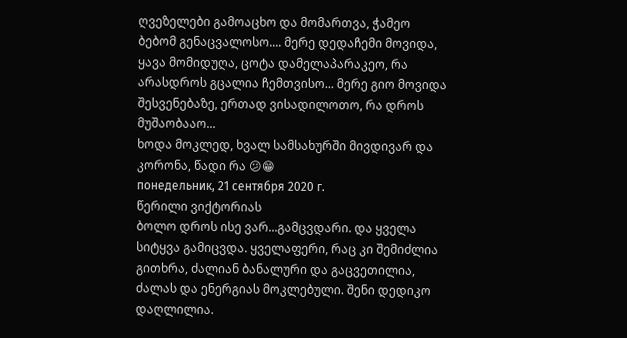ღვეზელები გამოაცხო და მომართვა, ჭამეო ბებომ გენაცვალოსო.... მერე დედაჩემი მოვიდა, ყავა მომიდუღა, ცოტა დამელაპარაკეო, რა არასდროს გცალია ჩემთვისო... მერე გიო მოვიდა შესვენებაზე, ერთად ვისადილოთო, რა დროს მუშაობააო...
ხოდა მოკლედ, ხვალ სამსახურში მივდივარ და კორონა, წადი რა 😕😁
понедельник, 21 сентября 2020 г.
წერილი ვიქტორიას
ბოლო დროს ისე ვარ...გამცვდარი. და ყველა სიტყვა გამიცვდა. ყველაფერი, რაც კი შემიძლია გითხრა, ძალიან ბანალური და გაცვეთილია, ძალას და ენერგიას მოკლებული. შენი დედიკო დაღლილია.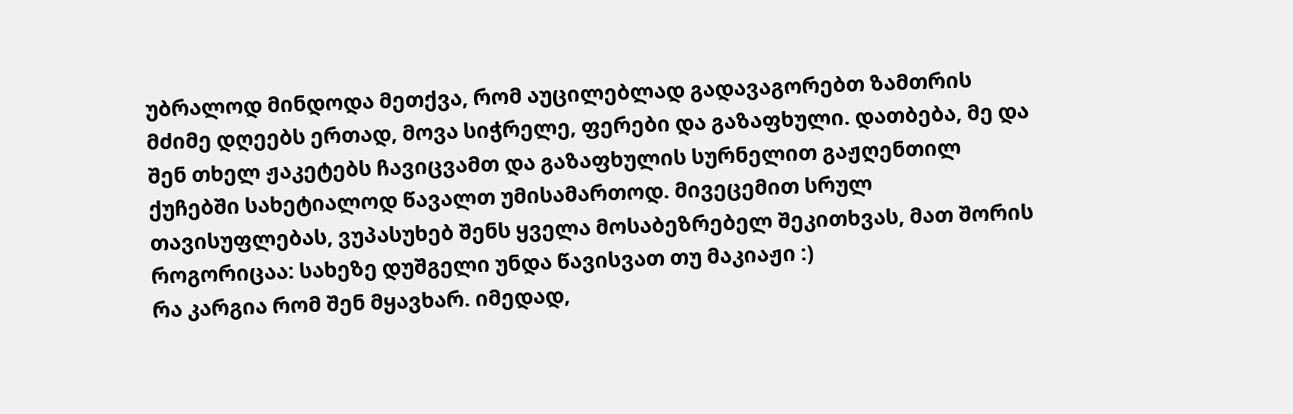უბრალოდ მინდოდა მეთქვა, რომ აუცილებლად გადავაგორებთ ზამთრის მძიმე დღეებს ერთად, მოვა სიჭრელე, ფერები და გაზაფხული. დათბება, მე და შენ თხელ ჟაკეტებს ჩავიცვამთ და გაზაფხულის სურნელით გაჟღენთილ ქუჩებში სახეტიალოდ წავალთ უმისამართოდ. მივეცემით სრულ თავისუფლებას, ვუპასუხებ შენს ყველა მოსაბეზრებელ შეკითხვას, მათ შორის როგორიცაა: სახეზე დუშგელი უნდა წავისვათ თუ მაკიაჟი :)
რა კარგია რომ შენ მყავხარ. იმედად,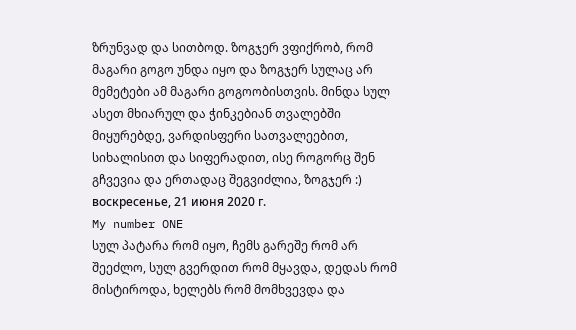ზრუნვად და სითბოდ. ზოგჯერ ვფიქრობ, რომ მაგარი გოგო უნდა იყო და ზოგჯერ სულაც არ მემეტები ამ მაგარი გოგოობისთვის. მინდა სულ ასეთ მხიარულ და ჭინკებიან თვალებში მიყურებდე, ვარდისფერი სათვალეებით, სიხალისით და სიფერადით, ისე როგორც შენ გჩვევია და ერთადაც შეგვიძლია, ზოგჯერ :)
воскресенье, 21 июня 2020 г.
My number ONE
სულ პატარა რომ იყო, ჩემს გარეშე რომ არ შეეძლო, სულ გვერდით რომ მყავდა, დედას რომ მისტიროდა, ხელებს რომ მომხვევდა და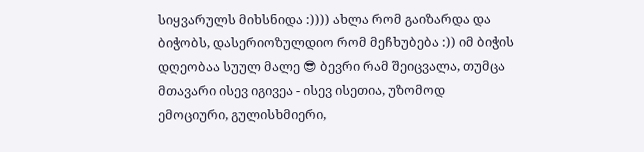სიყვარულს მიხსნიდა :)))) ახლა რომ გაიზარდა და ბიჭობს, დასერიოზულდიო რომ მეჩხუბება :)) იმ ბიჭის დღეობაა სუულ მალე 😎 ბევრი რამ შეიცვალა, თუმცა მთავარი ისევ იგივეა - ისევ ისეთია, უზომოდ ემოციური, გულისხმიერი,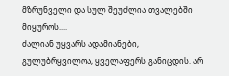მზრუნველი და სულ შეუძლია თვალებში მიყუროს....
ძალიან უყვარს ადამიანები, გულუბრყვილოა, ყველაფერს განიცდის. არ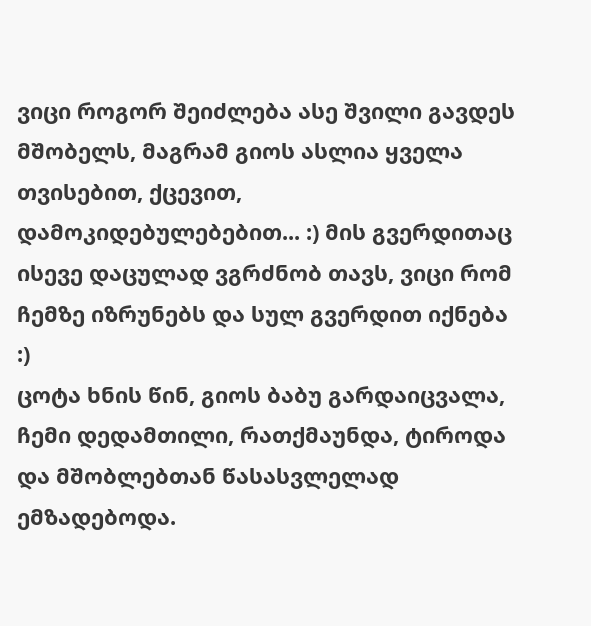ვიცი როგორ შეიძლება ასე შვილი გავდეს მშობელს, მაგრამ გიოს ასლია ყველა თვისებით, ქცევით, დამოკიდებულებებით... :) მის გვერდითაც ისევე დაცულად ვგრძნობ თავს, ვიცი რომ ჩემზე იზრუნებს და სულ გვერდით იქნება :)
ცოტა ხნის წინ, გიოს ბაბუ გარდაიცვალა, ჩემი დედამთილი, რათქმაუნდა, ტიროდა და მშობლებთან წასასვლელად ემზადებოდა.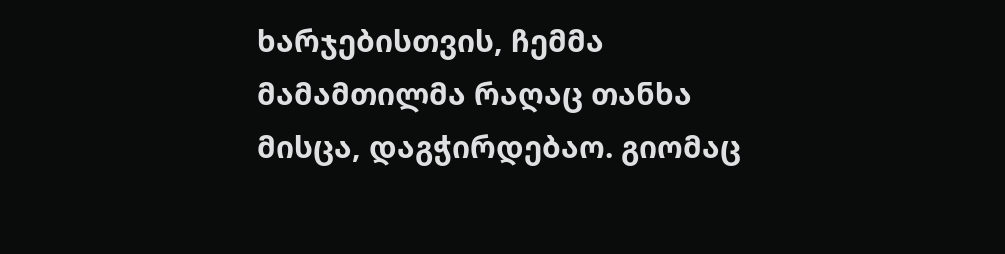ხარჯებისთვის, ჩემმა მამამთილმა რაღაც თანხა მისცა, დაგჭირდებაო. გიომაც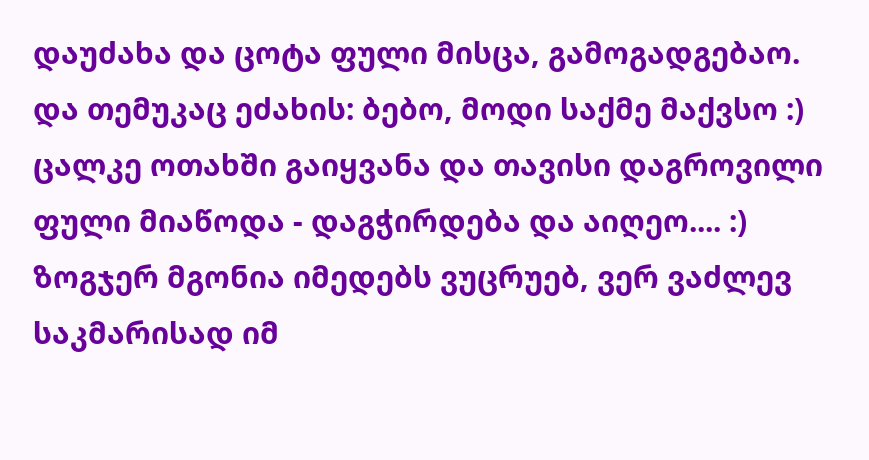დაუძახა და ცოტა ფული მისცა, გამოგადგებაო. და თემუკაც ეძახის: ბებო, მოდი საქმე მაქვსო :) ცალკე ოთახში გაიყვანა და თავისი დაგროვილი ფული მიაწოდა - დაგჭირდება და აიღეო.... :)
ზოგჯერ მგონია იმედებს ვუცრუებ, ვერ ვაძლევ საკმარისად იმ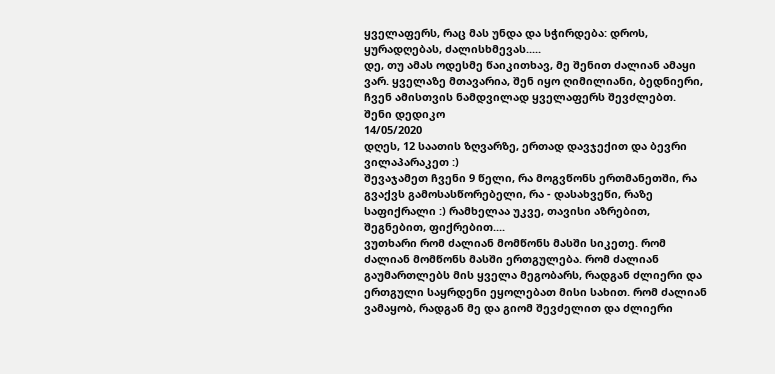ყველაფერს, რაც მას უნდა და სჭირდება: დროს, ყურადღებას, ძალისხმევას.....
დე, თუ ამას ოდესმე წაიკითხავ, მე შენით ძალიან ამაყი ვარ. ყველაზე მთავარია, შენ იყო ღიმილიანი, ბედნიერი, ჩვენ ამისთვის ნამდვილად ყველაფერს შევძლებთ.
შენი დედიკო
14/05/2020
დღეს, 12 საათის ზღვარზე, ერთად დავჯექით და ბევრი ვილაპარაკეთ :)
შევაჯამეთ ჩვენი 9 წელი, რა მოგვწონს ერთმანეთში, რა გვაქვს გამოსასწორებელი, რა - დასახვეწი, რაზე საფიქრალი :) რამხელაა უკვე, თავისი აზრებით, შეგნებით, ფიქრებით....
ვუთხარი რომ ძალიან მომწონს მასში სიკეთე. რომ ძალიან მომწონს მასში ერთგულება. რომ ძალიან გაუმართლებს მის ყველა მეგობარს, რადგან ძლიერი და ერთგული საყრდენი ეყოლებათ მისი სახით. რომ ძალიან ვამაყობ, რადგან მე და გიომ შევძელით და ძლიერი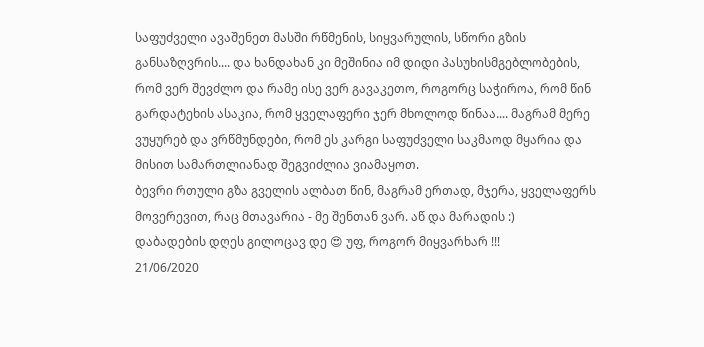საფუძველი ავაშენეთ მასში რწმენის, სიყვარულის, სწორი გზის განსაზღვრის.... და ხანდახან კი მეშინია იმ დიდი პასუხისმგებლობების, რომ ვერ შევძლო და რამე ისე ვერ გავაკეთო, როგორც საჭიროა, რომ წინ გარდატეხის ასაკია, რომ ყველაფერი ჯერ მხოლოდ წინაა.... მაგრამ მერე ვუყურებ და ვრწმუნდები, რომ ეს კარგი საფუძველი საკმაოდ მყარია და მისით სამართლიანად შეგვიძლია ვიამაყოთ.
ბევრი რთული გზა გველის ალბათ წინ, მაგრამ ერთად, მჯერა, ყველაფერს მოვერევით, რაც მთავარია - მე შენთან ვარ. აწ და მარადის :)
დაბადების დღეს გილოცავ დე 😍 უფ, როგორ მიყვარხარ !!!
21/06/2020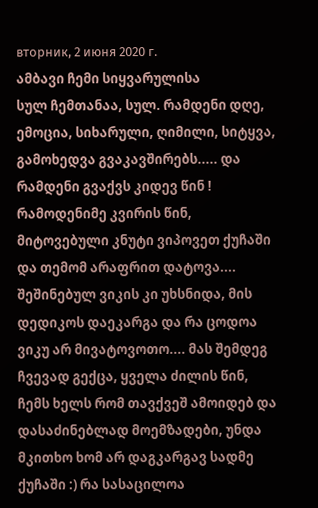вторник, 2 июня 2020 г.
ამბავი ჩემი სიყვარულისა
სულ ჩემთანაა, სულ. რამდენი დღე, ემოცია, სიხარული, ღიმილი, სიტყვა, გამოხედვა გვაკავშირებს..... და რამდენი გვაქვს კიდევ წინ !
რამოდენიმე კვირის წინ, მიტოვებული კნუტი ვიპოვეთ ქუჩაში და თემომ არაფრით დატოვა.... შეშინებულ ვიკის კი უხსნიდა, მის დედიკოს დაეკარგა და რა ცოდოა ვიკუ არ მივატოვოთო.... მას შემდეგ ჩვევად გექცა, ყველა ძილის წინ, ჩემს ხელს რომ თავქვეშ ამოიდებ და დასაძინებლად მოემზადები, უნდა მკითხო ხომ არ დაგკარგავ სადმე ქუჩაში :) რა სასაცილოა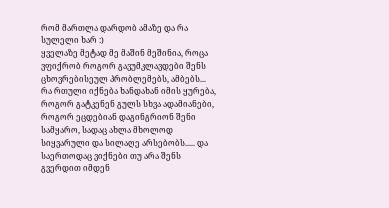რომ მართლა დარდობ ამაზე და რა სულელი ხარ :)
ყველაზე მეტად მე მაშინ მეშინია, როცა ვფიქრობ როგორ გავუმკლავდები შენს ცხოვრებისეულ პრობლემებს, ამბებს... რა რთული იქნება ხანდახან იმის ყურება, როგორ გატკენენ გულს სხვა ადამიანები, როგორ ეცდებიან დაგინგრიონ შენი სამყარო, სადაც ახლა მხოლოდ სიყვარული და სილაღე არსებობს..... და საერთოდაც ვიქნები თუ არა შენს გვერდით იმდენ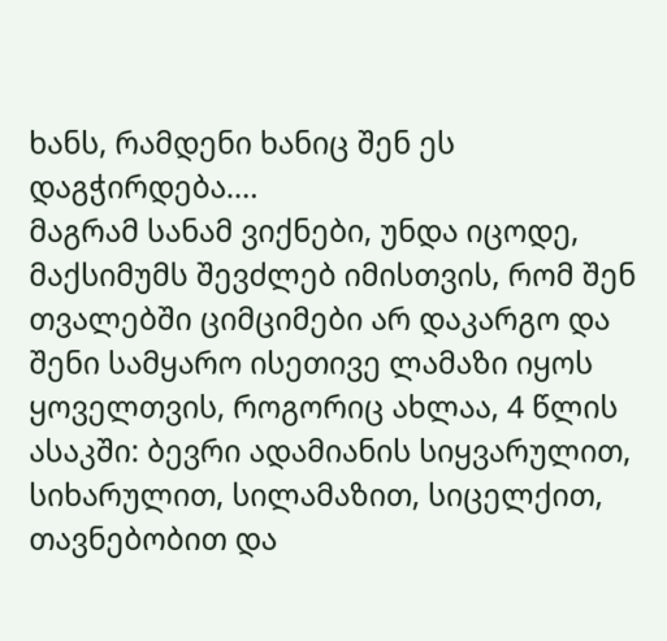ხანს, რამდენი ხანიც შენ ეს დაგჭირდება....
მაგრამ სანამ ვიქნები, უნდა იცოდე, მაქსიმუმს შევძლებ იმისთვის, რომ შენ თვალებში ციმციმები არ დაკარგო და შენი სამყარო ისეთივე ლამაზი იყოს ყოველთვის, როგორიც ახლაა, 4 წლის ასაკში: ბევრი ადამიანის სიყვარულით, სიხარულით, სილამაზით, სიცელქით, თავნებობით და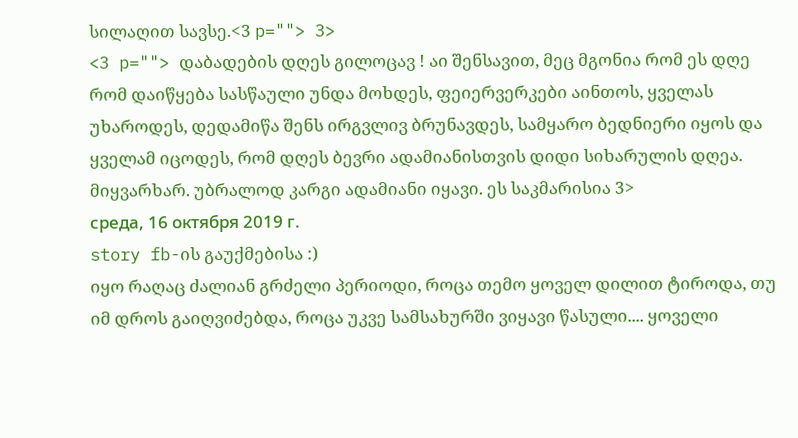სილაღით სავსე.<3 p=""> 3>
<3 p=""> დაბადების დღეს გილოცავ ! აი შენსავით, მეც მგონია რომ ეს დღე რომ დაიწყება სასწაული უნდა მოხდეს, ფეიერვერკები აინთოს, ყველას უხაროდეს, დედამიწა შენს ირგვლივ ბრუნავდეს, სამყარო ბედნიერი იყოს და ყველამ იცოდეს, რომ დღეს ბევრი ადამიანისთვის დიდი სიხარულის დღეა.
მიყვარხარ. უბრალოდ კარგი ადამიანი იყავი. ეს საკმარისია 3>
среда, 16 октября 2019 г.
story fb-ის გაუქმებისა :)
იყო რაღაც ძალიან გრძელი პერიოდი, როცა თემო ყოველ დილით ტიროდა, თუ იმ დროს გაიღვიძებდა, როცა უკვე სამსახურში ვიყავი წასული.... ყოველი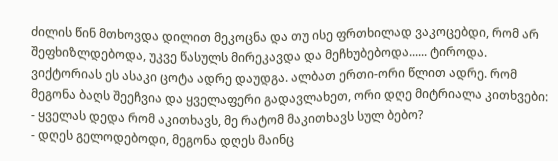ძილის წინ მთხოვდა დილით მეკოცნა და თუ ისე ფრთხილად ვაკოცებდი, რომ არ შეფხიზლდებოდა, უკვე წასულს მირეკავდა და მეჩხუბებოდა...... ტიროდა.
ვიქტორიას ეს ასაკი ცოტა ადრე დაუდგა. ალბათ ერთი-ორი წლით ადრე. რომ მეგონა ბაღს შეეჩვია და ყველაფერი გადავლახეთ, ორი დღე მიტრიალა კითხვები:
- ყველას დედა რომ აკითხავს, მე რატომ მაკითხავს სულ ბებო?
- დღეს გელოდებოდი, მეგონა დღეს მაინც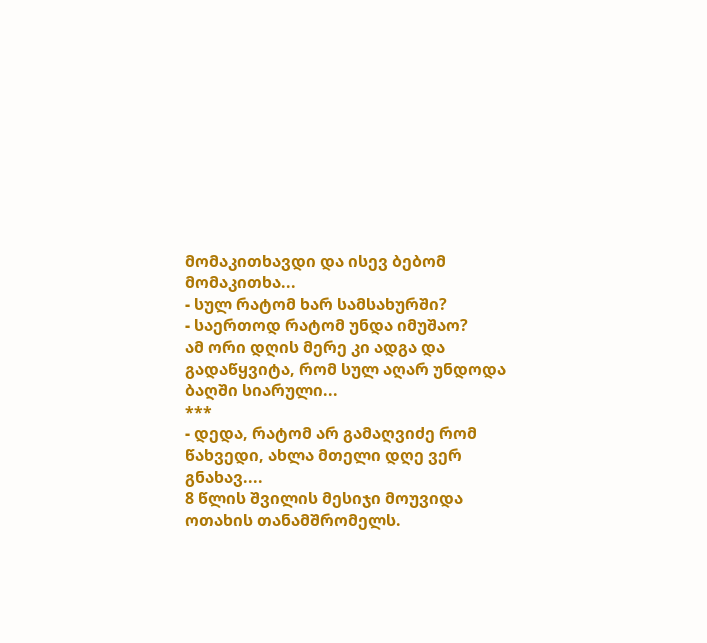მომაკითხავდი და ისევ ბებომ მომაკითხა...
- სულ რატომ ხარ სამსახურში?
- საერთოდ რატომ უნდა იმუშაო?
ამ ორი დღის მერე კი ადგა და გადაწყვიტა, რომ სულ აღარ უნდოდა ბაღში სიარული...
***
- დედა, რატომ არ გამაღვიძე რომ წახვედი, ახლა მთელი დღე ვერ გნახავ....
8 წლის შვილის მესიჯი მოუვიდა ოთახის თანამშრომელს.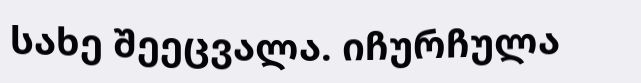სახე შეეცვალა. იჩურჩულა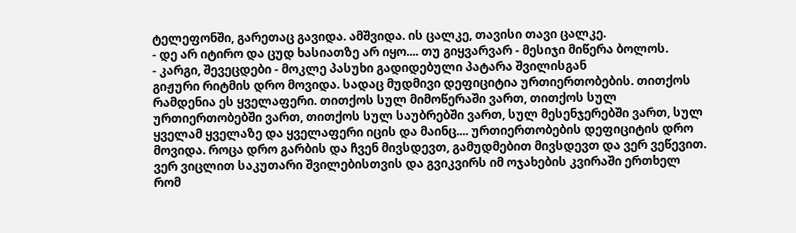ტელეფონში, გარეთაც გავიდა. ამშვიდა. ის ცალკე, თავისი თავი ცალკე.
- დე არ იტირო და ცუდ ხასიათზე არ იყო.... თუ გიყვარვარ - მესიჯი მიწერა ბოლოს.
- კარგი, შევეცდები - მოკლე პასუხი გადიდებული პატარა შვილისგან
გიჟური რიტმის დრო მოვიდა. სადაც მუდმივი დეფიციტია ურთიერთობების. თითქოს რამდენია ეს ყველაფერი. თითქოს სულ მიმოწერაში ვართ, თითქოს სულ ურთიერთობებში ვართ, თითქოს სულ საუბრებში ვართ, სულ მესენჯერებში ვართ, სულ ყველამ ყველაზე და ყველაფერი იცის და მაინც.... ურთიერთობების დეფიციტის დრო მოვიდა. როცა დრო გარბის და ჩვენ მივსდევთ, გამუდმებით მივსდევთ და ვერ ვეწევით. ვერ ვიცლით საკუთარი შვილებისთვის და გვიკვირს იმ ოჯახების კვირაში ერთხელ რომ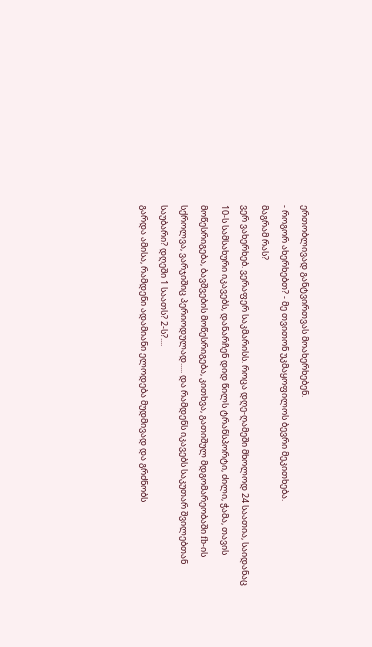ერთობლივად განტვირთვას მოახერხებენ.
- როგორ ახერხებთ? - მე თვითონ უკმაყოფილოს ბევრი მეკითხება.
მაგრამ რას?
ვერ ვახერხებ. ვერაფერ საკმარისს. როცა დღე-ღამეში მხოლოდ 24 საათია, საიდანაც 10-ს სამსახური იკავებს, დანარჩენ დიდ წილს ტრანსპორტი, ძილი, ჭამა, თავის მოწესრიგება, ბავშვების მოწესრიგება, კითხვა, გათიშულ მდგომარეობაში fb-ის სქროლვა, ვარჯიშიც პერიოდულად..... და რამდენს იკავებს საკუთარ შვილებთან საუბარი? დღეში 1 საათს? 2-ს?....
გარდა ამისა, რამდენი ადამიანი ელოდება მუდმივად და გრძნობს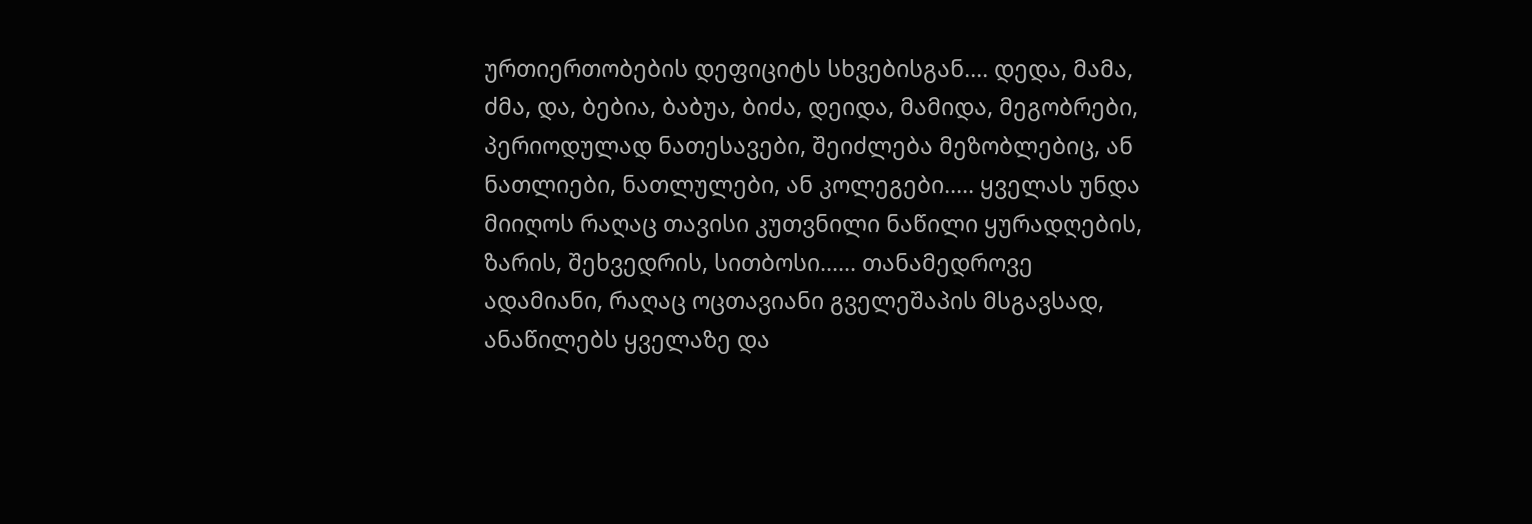ურთიერთობების დეფიციტს სხვებისგან.... დედა, მამა, ძმა, და, ბებია, ბაბუა, ბიძა, დეიდა, მამიდა, მეგობრები, პერიოდულად ნათესავები, შეიძლება მეზობლებიც, ან ნათლიები, ნათლულები, ან კოლეგები..... ყველას უნდა მიიღოს რაღაც თავისი კუთვნილი ნაწილი ყურადღების, ზარის, შეხვედრის, სითბოსი...... თანამედროვე ადამიანი, რაღაც ოცთავიანი გველეშაპის მსგავსად, ანაწილებს ყველაზე და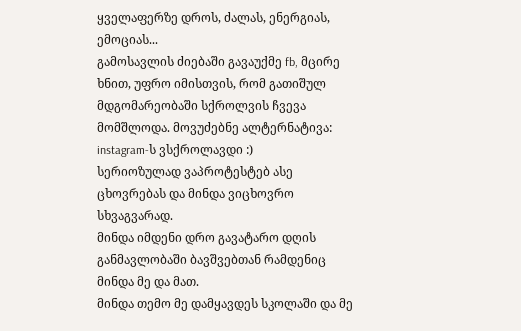ყველაფერზე დროს, ძალას, ენერგიას, ემოციას...
გამოსავლის ძიებაში გავაუქმე fb, მცირე ხნით, უფრო იმისთვის, რომ გათიშულ მდგომარეობაში სქროლვის ჩვევა მომშლოდა. მოვუძებნე ალტერნატივა: instagram-ს ვსქროლავდი :)
სერიოზულად ვაპროტესტებ ასე ცხოვრებას და მინდა ვიცხოვრო სხვაგვარად.
მინდა იმდენი დრო გავატარო დღის განმავლობაში ბავშვებთან რამდენიც მინდა მე და მათ.
მინდა თემო მე დამყავდეს სკოლაში და მე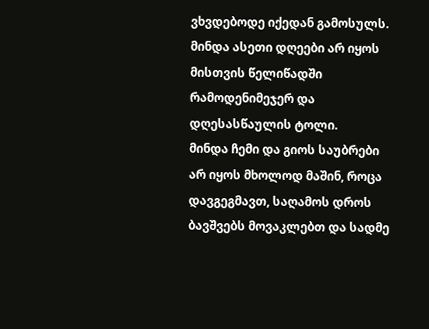ვხვდებოდე იქედან გამოსულს. მინდა ასეთი დღეები არ იყოს მისთვის წელიწადში რამოდენიმეჯერ და დღესასწაულის ტოლი.
მინდა ჩემი და გიოს საუბრები არ იყოს მხოლოდ მაშინ, როცა დავგეგმავთ, საღამოს დროს ბავშვებს მოვაკლებთ და სადმე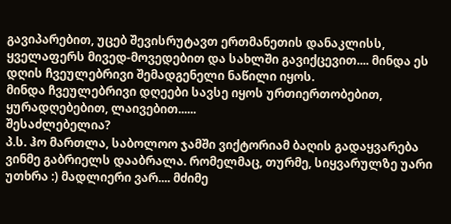გავიპარებით, უცებ შევისრუტავთ ერთმანეთის დანაკლისს, ყველაფერს მივედ-მოვედებით და სახლში გავიქცევით.... მინდა ეს დღის ჩვეულებრივი შემადგენელი ნაწილი იყოს.
მინდა ჩვეულებრივი დღეები სავსე იყოს ურთიერთობებით, ყურადღებებით, ლაივებით......
შესაძლებელია?
პ.ს. ჰო მართლა, საბოლოო ჯამში ვიქტორიამ ბაღის გადაყვარება ვინმე გაბრიელს დააბრალა. რომელმაც, თურმე, სიყვარულზე უარი უთხრა :) მადლიერი ვარ.... მძიმე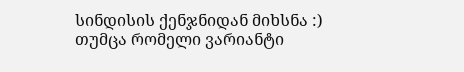სინდისის ქენჯნიდან მიხსნა :) თუმცა რომელი ვარიანტი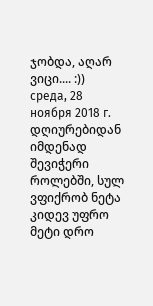ჯობდა, აღარ ვიცი.... :))
среда, 28 ноября 2018 г.
დღიურებიდან
იმდენად შევიჭერი როლებში, სულ ვფიქრობ ნეტა კიდევ უფრო მეტი დრო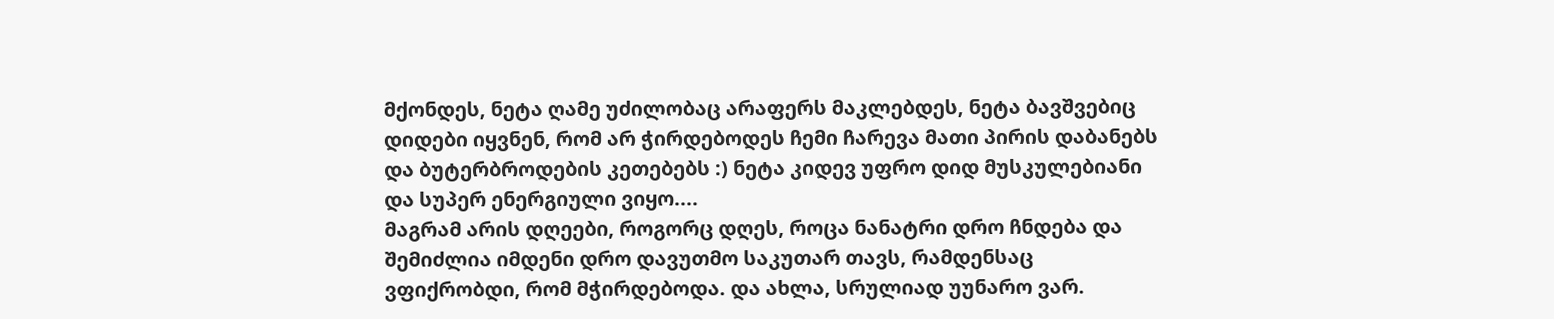მქონდეს, ნეტა ღამე უძილობაც არაფერს მაკლებდეს, ნეტა ბავშვებიც დიდები იყვნენ, რომ არ ჭირდებოდეს ჩემი ჩარევა მათი პირის დაბანებს და ბუტერბროდების კეთებებს :) ნეტა კიდევ უფრო დიდ მუსკულებიანი და სუპერ ენერგიული ვიყო....
მაგრამ არის დღეები, როგორც დღეს, როცა ნანატრი დრო ჩნდება და შემიძლია იმდენი დრო დავუთმო საკუთარ თავს, რამდენსაც ვფიქრობდი, რომ მჭირდებოდა. და ახლა, სრულიად უუნარო ვარ.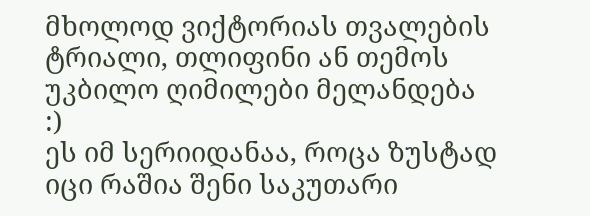მხოლოდ ვიქტორიას თვალების ტრიალი, თლიფინი ან თემოს უკბილო ღიმილები მელანდება :)
ეს იმ სერიიდანაა, როცა ზუსტად იცი რაშია შენი საკუთარი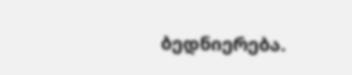ბედნიერება.